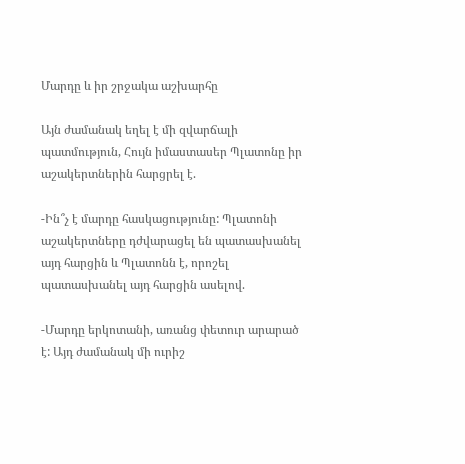Մարդը և իր շրջակա աշխարհը

Այն ժամանակ եղել է մի զվարճալի պատմություն, Հույն իմաստասեր Պլատոնը իր աշակերտներին հարցրել է.

-Ին՞չ է մարդը հասկացությունը: Պլատոնի աշակերտները դժվարացել են պատասխանել այդ հարցին և Պլատոնն է, որոշել պատասխանել այդ հարցին ասելով.

-Մարդը երկոտանի, առանց փետուր արարած է: Այդ ժամանակ մի ուրիշ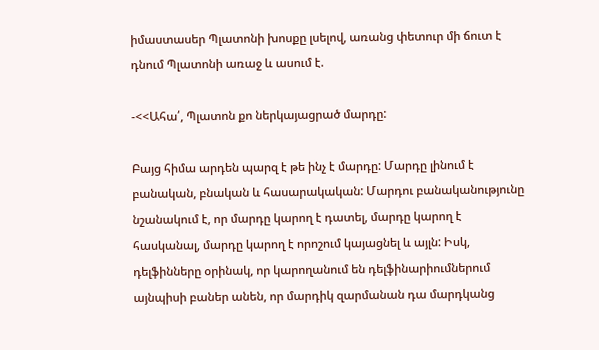իմաստասեր Պլատոնի խոսքը լսելով, առանց փետուր մի ճուտ է դնում Պլատոնի առաջ և ասում է.

-<<Ահա՛, Պլատոն քո ներկայացրած մարդը:

Բայց հիմա արդեն պարզ է թե ինչ է մարդը: Մարդը լինում է բանական, բնական և հասարակական: Մարդու բանականությունը նշանակում է, որ մարդը կարող է դատել, մարդը կարող է հասկանալ, մարդը կարող է որոշում կայացնել և այլն: Իսկ, դելֆինները օրինակ, որ կարողանում են դելֆինարիումներում այնպիսի բաներ անեն, որ մարդիկ զարմանան դա մարդկանց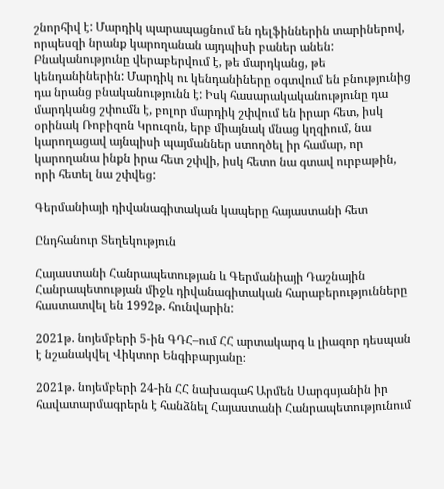շնորհիվ է: Մարդիկ պարապացնում են դելֆիններին տարիներով, որպեսզի նրանք կարողանան այդպիսի բաներ անեն: Բնականությունը վերաբերվում է, թե մարդկանց, թե կենդանիներին: Մարդիկ ու կենդանիները օգտվում են բնությունից դա նրանց բնականությունն է: Իսկ հասարակականությունը դա մարդկանց շփումն է, բոլոր մարդիկ շփվում են իրար հետ, իսկ օրինակ Ռոբիզոն Կրուզոն, երբ միայնակ մնաց կղզիում, նա կարողացավ այնպիսի պայմաններ ստողծել իր համար, որ կարողանա ինքն իրա հետ շփվի, իսկ հետո նա գտավ ուրբաթին, որի հետել նա շփվեց:

Գերմանիայի դիվանագիտական կապերը հայաստանի հետ

Ընդհանուր Տեղեկություն

Հայաստանի Հանրապետության և Գերմանիայի Դաշնային Հանրապետության միջև դիվանագիտական հարաբերությունները հաստատվել են 1992թ. հունվարին:

2021թ. նոյեմբերի 5-ին ԳԴՀ–ում ՀՀ արտակարգ և լիազոր դեսպան է նշանակվել Վիկտոր Ենգիբարյանը։

2021թ. նոյեմբերի 24-ին ՀՀ նախագահ Արմեն Սարգսյանին իր հավատարմագրերն է հանձնել Հայաստանի Հանրապետությունում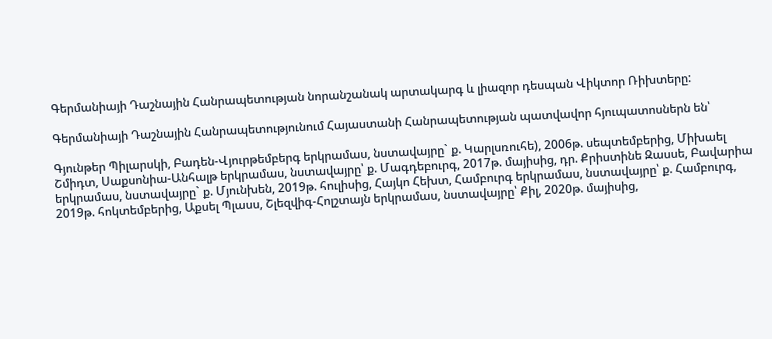Գերմանիայի Դաշնային Հանրապետության նորանշանակ արտակարգ և լիազոր դեսպան Վիկտոր Ռիխտերը:

Գերմանիայի Դաշնային Հանրապետությունում Հայաստանի Հանրապետության պատվավոր հյուպատոսներն են՝

Գյունթեր Պիլարսկի, Բադեն-Վյուրթեմբերգ երկրամաս, նստավայրը` ք. Կարլսռուհե), 2006թ. սեպտեմբերից, Միխաել Շմիդտ, Սաքսոնիա-Անհալթ երկրամաս, նստավայրը՝ ք. Մագդեբուրգ, 2017թ. մայիսից, դր. Քրիստինե Զասսե, Բավարիա երկրամաս, նստավայրը` ք. Մյունխեն, 2019թ. հուլիսից, Հայկո Հեխտ, Համբուրգ երկրամաս, նստավայրը՝ ք. Համբուրգ, 2019թ. հոկտեմբերից, Աքսել Պլասս, Շլեզվիգ-Հոլշտայն երկրամաս, նստավայրը՝ Քիլ, 2020թ. մայիսից,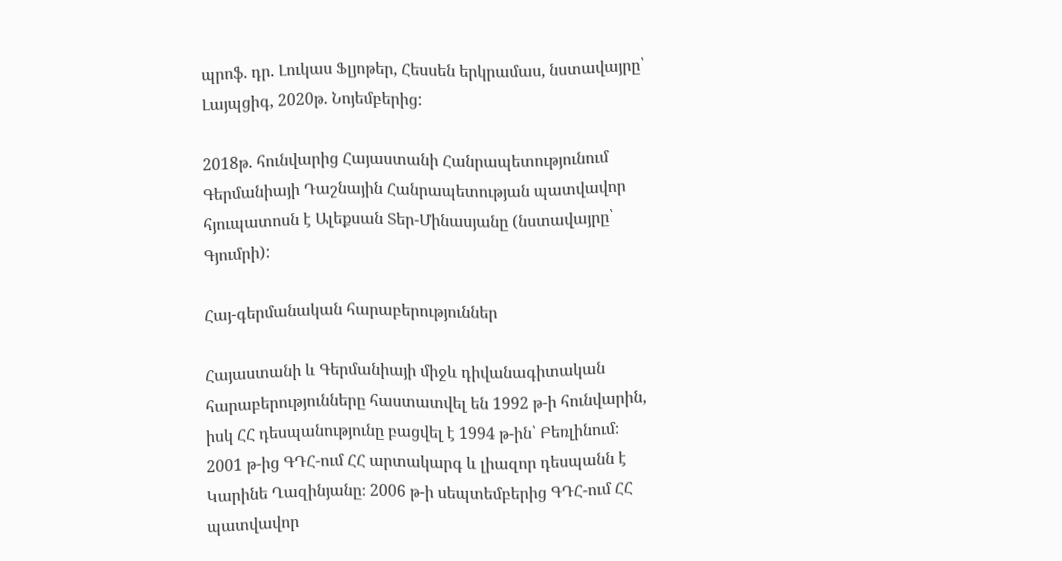պրոֆ. դր. Լուկաս Ֆլյոթեր, Հեսսեն երկրամաս, նստավայրը՝ Լայպցիգ, 2020թ. Նոյեմբերից:

2018թ. հունվարից Հայաստանի Հանրապետությունում Գերմանիայի Դաշնային Հանրապետության պատվավոր հյուպատոսն է Ալեքսան Տեր-Մինասյանը (նստավայրը՝ Գյումրի):

Հայ-գերմանական հարաբերություններ

Հայաստանի և Գերմանիայի միջև դիվանագիտական հարաբերությունները հաստատվել են 1992 թ-ի հունվարին, իսկ ՀՀ դեսպանությունը բացվել է 1994 թ-ին՝ Բեռլինում։ 2001 թ-ից ԳԴՀ-ում ՀՀ արտակարգ և լիազոր դեսպանն է Կարինե Ղազինյանը։ 2006 թ-ի սեպտեմբերից ԳԴՀ-ում ՀՀ պատվավոր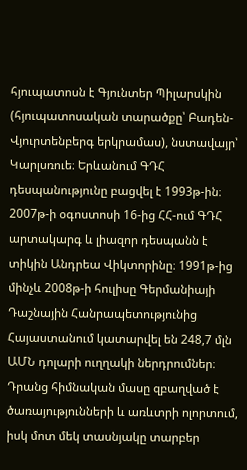հյուպատոսն է Գյունտեր Պիլարսկին (հյուպատոսական տարածքը՝ Բադեն-Վյուրտենբերգ երկրամաս), նստավայր՝ Կարլսռուե։ Երևանում ԳԴՀ դեսպանությունը բացվել է 1993թ-ին։ 2007թ-ի օգոստոսի 16-ից ՀՀ-ում ԳԴՀ արտակարգ և լիազոր դեսպանն է տիկին Անդրեա Վիկտորինը։ 1991թ-ից մինչև 2008թ-ի հուլիսը Գերմանիայի Դաշնային Հանրապետությունից Հայաստանում կատարվել են 248,7 մլն ԱՄՆ դոլարի ուղղակի ներդրումներ։ Դրանց հիմնական մասը զբաղված է ծառայությունների և առևտրի ոլորտում, իսկ մոտ մեկ տասնյակը տարբեր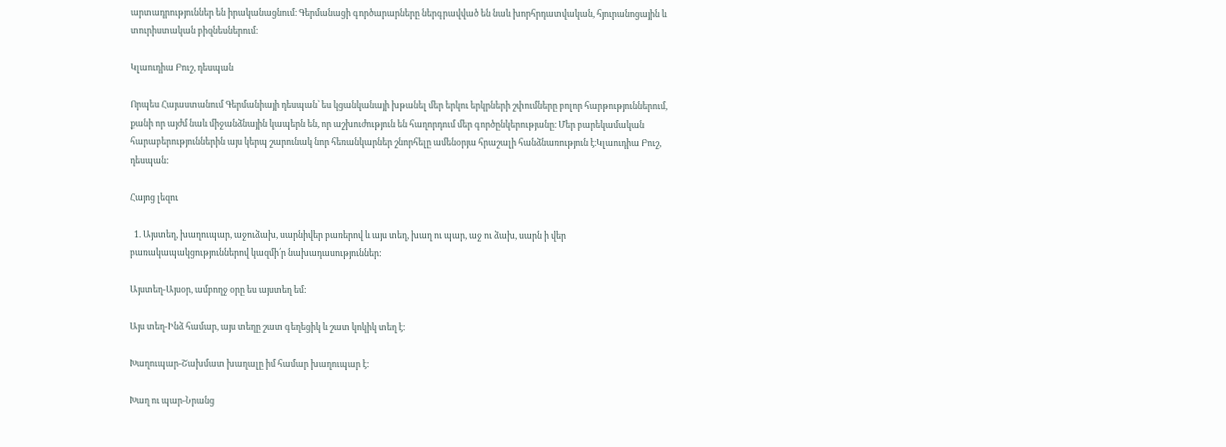արտադրություններ են իրականացնում։ Գերմանացի գործարարները ներգրավված են նաև խորհրդատվական, հյուրանոցային և տուրիստական բիզնեսներում։

Կլաուդիա Բուշ, դեսպան

Որպես Հայաստանում Գերմանիայի դեսպան՝ ես կցանկանայի խթանել մեր երկու երկրների շփումները բոլոր հարթություններում, քանի որ այժմ նաև միջանձնային կապերն են, որ աշխուժություն են հաղորդում մեր գործընկերությանը։ Մեր բարեկամական հարաբերություններին այս կերպ շարունակ նոր հեռանկարներ շնորհելը ամենօրյա հրաշալի հանձնառություն է։Կլաուդիա Բուշ, դեսպան:

Հայոց լեզու

  1. Այստեղ, խաղուպար, աջուձախ, սարնիվեր բառերով և այս տեղ, խաղ ու պար, աջ ու ձախ, սարն ի վեր բառակապակցություններով կազմի՛ր նախադասություններ:

Այստեղ-Այսօր, ամբողջ օրը ես այստեղ եմ:

Այս տեղ-Ինձ համար, այս տեղը շատ գեղեցիկ և շատ կոկիկ տեղ է:

Խաղուպար-Շախմատ խաղալը իմ համար խաղուպար է:

Խաղ ու պար-Նրանց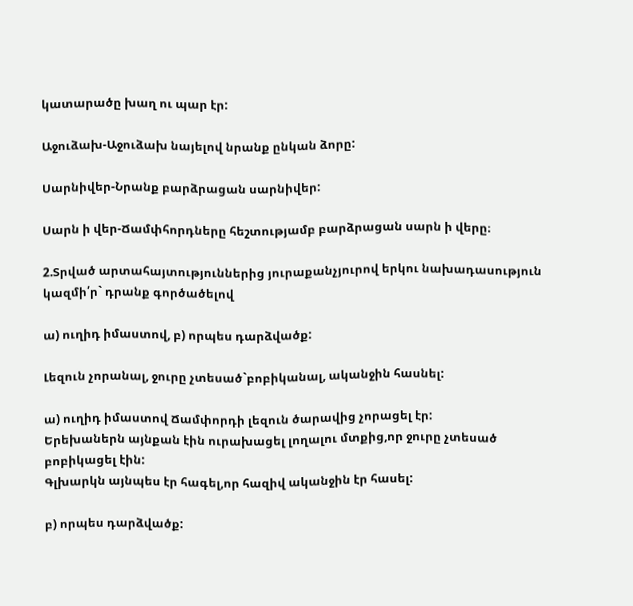կատարածը խաղ ու պար էր:

Աջուձախ-Աջուձախ նայելով նրանք ընկան ձորը:

Սարնիվեր-Նրանք բարձրացան սարնիվեր:

Սարն ի վեր-Ճամփհորդները հեշտությամբ բարձրացան սարն ի վերը։

2.Տրված արտահայտություններից յուրաքանչյուրով երկու նախադասություն կազմի՛ր` դրանք գործածելով

ա) ուղիդ իմաստով, բ) որպես դարձվածք:

Լեզուն չորանալ, ջուրը չտեսած`բոբիկանալ, ականջին հասնել:

ա) ուղիդ իմաստով Ճամփորդի լեզուն ծարավից չորացել էր:
Երեխաներն այնքան էին ուրախացել լողալու մտքից,որ ջուրը չտեսած բոբիկացել էին:
Գլխարկն այնպես էր հագել,որ հազիվ ականջին էր հասել:

բ) որպես դարձվածք: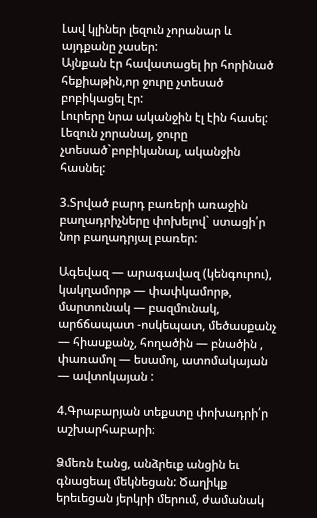Լավ կլիներ լեզուն չորանար և այդքանը չասեր:
Այնքան էր հավատացել իր հորինած հեքիաթին,որ ջուրը չտեսած բոբիկացել էր:
Լուրերը նրա ականջին էլ էին հասել:
Լեզուն չորանալ, ջուրը չտեսած`բոբիկանալ, ականջին հասնել:

3.Տրված բարդ բառերի առաջին բաղադրիչները փոխելով` ստացի՛ր նոր բաղադրյալ բառեր:

Ագեվազ — արագավազ (կենգուրու), կակղամորթ — փափկամորթ, մարտունակ — բազմունակ, արճճապատ -ոսկեպատ, մեծասքանչ — հիասքանչ, հողածին — բնածին , փառամոլ — եսամոլ, ատոմակայան — ավտոկայան :

4.Գրաբարյան տեքստը փոխադրի՛ր աշխարհաբարի։

Ձմեռն էանց, անձրեւք անցին եւ գնացեալ մեկնեցան: Ծաղիկք երեւեցան յերկրի մերում, ժամանակ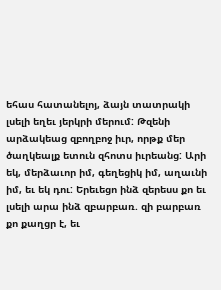եհաս հատանելոյ, ձայն տատրակի լսելի եղեւ յերկրի մերում: Թզենի արձակեաց զբողբոջ իւր, որթք մեր ծաղկեալք ետուն զհոտս իւրեանց: Արի եկ, մերձաւոր իմ, գեղեցիկ իմ, աղաւնի իմ, եւ եկ դու: Երեւեցո ինձ զերեսս քո եւ լսելի արա ինձ զբարբառ. զի բարբառ քո քաղցր է, եւ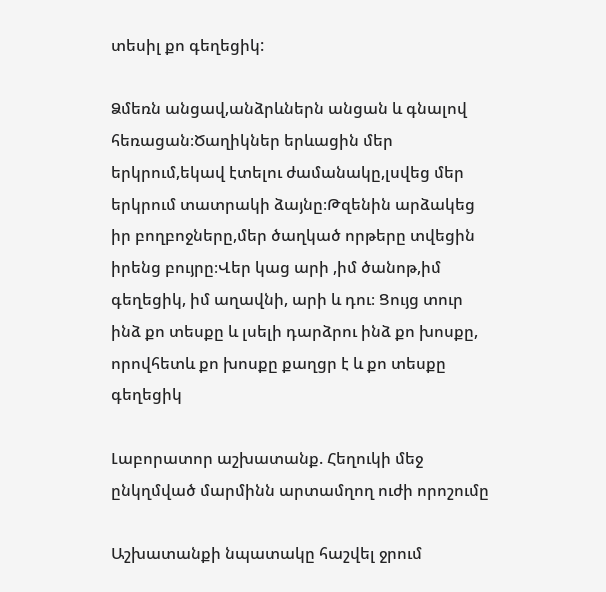տեսիլ քո գեղեցիկ:

Ձմեռն անցավ,անձրևներն անցան և գնալով հեռացան։Ծաղիկներ երևացին մեր երկրում,եկավ էտելու ժամանակը,լսվեց մեր երկրում տատրակի ձայնը։Թզենին արձակեց իր բողբոջները,մեր ծաղկած որթերը տվեցին իրենց բույրը։Վեր կաց արի ,իմ ծանոթ,իմ գեղեցիկ, իմ աղավնի, արի և դու։ Ցույց տուր ինձ քո տեսքը և լսելի դարձրու ինձ քո խոսքը, որովհետև քո խոսքը քաղցր է և քո տեսքը գեղեցիկ

Լաբորատոր աշխատանք. Հեղուկի մեջ ընկղմված մարմինն արտամղող ուժի որոշումը

Աշխատանքի նպատակը հաշվել ջրում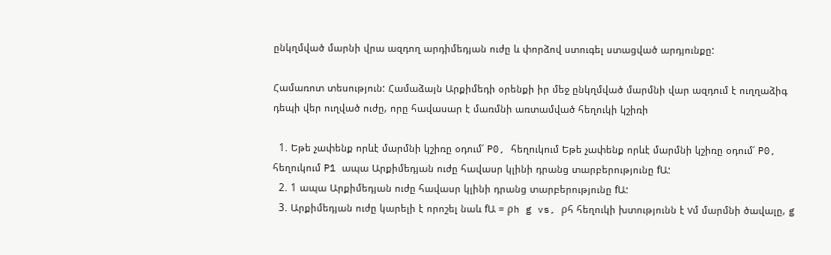ընկղմված մարնի վրա ազդող արդիմեդյան ուժը և փորձով ստուգել ստացված արդյունքը:

Համառոտ տեսություն: Համաձայն Արքիմեդի օրենքի իր մեջ ընկղմված մարմնի վար ազդում է ուղղաձիգ դեպի վեր ուղված ուժը, որը հավասար է մառմնի առտամված հեղուկի կշիռի

  1. Եթե չափենք որևէ մարմնի կշիռը օդում՛ P0, հեղուկում Եթե չափենք որևէ մարմնի կշիռը օդում՛ P0, հեղուկում P1 ապա Արքիմեդյան ուժը հավասր կլինի դրանց տարբերությունը fԱ:
  2. 1 ապա Արքիմեդյան ուժը հավասր կլինի դրանց տարբերությունը fԱ:
  3. Արքիմեդյան ուժը կարելի է որոշել նաև fԱ = ρh g vs, ρհ հեղուկի խտությունն է vմ մարմնի ծավալը, g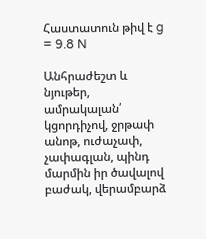Հաստատուն թիվ է g = 9.8 N

Անհրաժեշտ և նյութեր, ամրակալան՛ կցորդիչով, ջրթափ անոթ, ուժաչափ, չափագլան, պինդ մարմին իր ծավալով բաժակ, վերամբարձ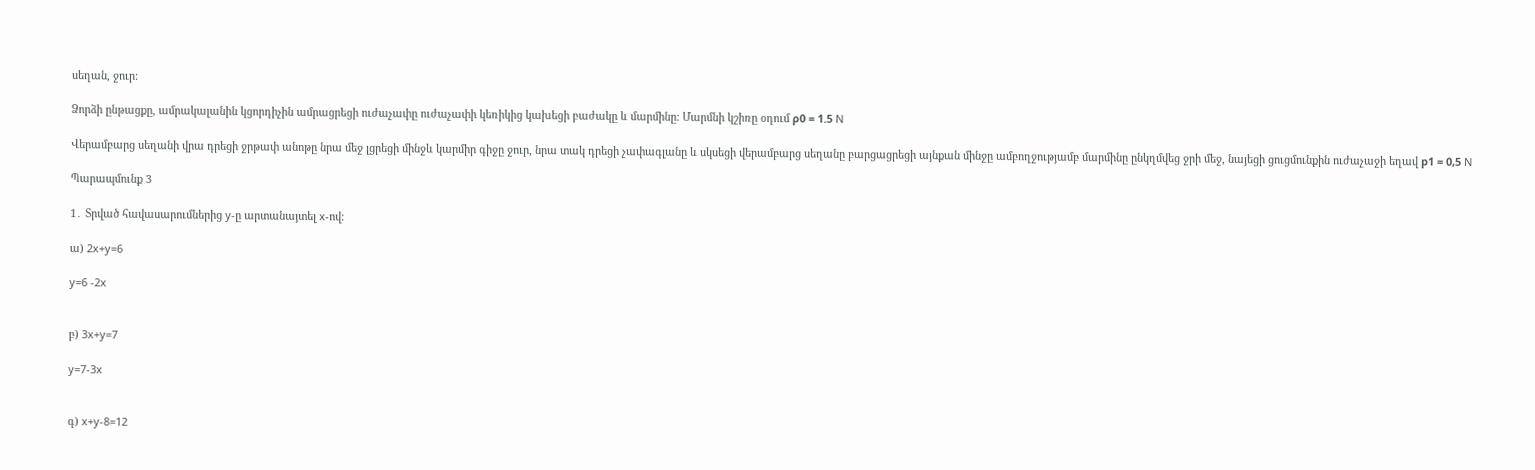սեղան, ջուր:

Ձորձի ընթացքը, ամրակալանին կցորդիչին ամրացրեցի ուժաչափը ուժաչափի կեռիկից կախեցի բաժակը և մարմինը: Մարմնի կշիռը օդում ρ0 = 1.5 N

Վերամբարց սեղանի վրա դրեցի ջրթափ անոթը նրա մեջ լցրեցի մինջև կարմիր գիջը ջուր, նրա տակ դրեցի չափագլանը և սկսեցի վերամբարց սեղանը բարցացրեցի այնքան մինջը ամբողջությամբ մարմինը ընկղմվեց ջրի մեջ, նայեցի ցուցմունքին ուժաչաջի եղավ р1 = 0,5 N

Պարապմունք 3

1․ Տրված հավասարումներից y-ը արտանայտել x-ով:

ա) 2x+y=6

y=6 -2x


բ) 3x+y=7

y=7-3x


գ) x+y-8=12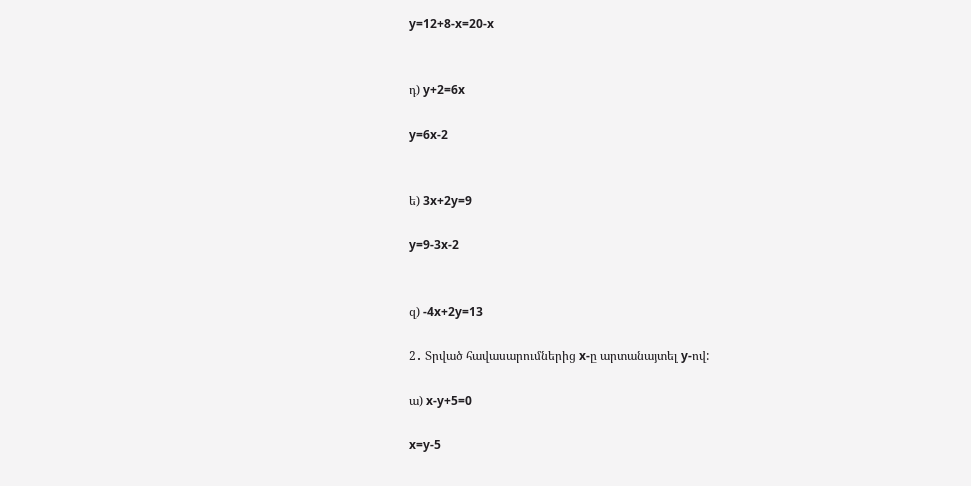y=12+8-x=20-x


դ) y+2=6x

y=6x-2


ե) 3x+2y=9

y=9-3x-2


զ) -4x+2y=13

2․ Տրված հավասարումներից x-ը արտանայտել y-ով:

ա) x-y+5=0

x=y-5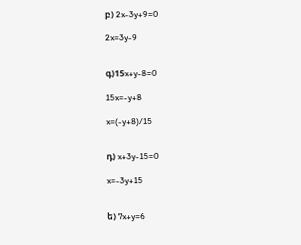բ) 2x-3y+9=0

2x=3y-9


գ)15x+y-8=0

15x=-y+8

x=(-y+8)/15


դ) x+3y-15=0

x=-3y+15


ե) 7x+y=6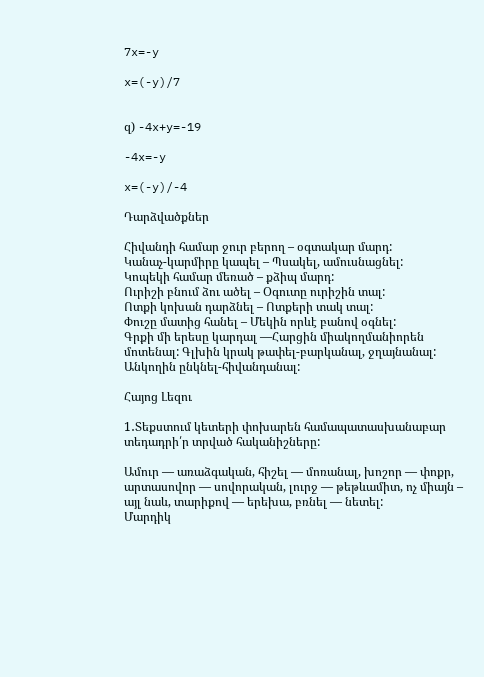7x=-y

x=(-y)/7


զ) -4x+y=-19

-4x=-y

x=(-y)/-4

Դարձվածքներ

Հիվանդի համար ջուր բերող – օգտակար մարդ:
Կանաչ-կարմիրը կապել – Պսակել, ամուսնացնել:
Կոպեկի համար մեռած – քձիպ մարդ:
Ուրիշի բնում ձու ածել – Օգուտը ուրիշին տալ:
Ոտքի կոխան դարձնել – Ոտքերի տակ տալ:
Փուշը մատից հանել – Մեկին որևէ բանով օգնել:
Գրքի մի երեսը կարդալ —Հարցին միակողմանիորեն մոտենալ: Գլխին կրակ թափել-բարկանալ, ջղայնանալ: Անկողին ընկնել-հիվանդանալ:

Հայոց Լեզու

1․Տեքստում կետերի փոխարեն համապատասխանաբար տեդադրի՛ր տրված հականիշները:

Ամուր — առաձգական, հիշել — մոռանալ, խոշոր — փոքր, արտասովոր — սովորական, լուրջ — թեթևամիտ, ոչ միայն – այլ նաև, տարիքով — երեխա, բռնել — նետել:
Մարդիկ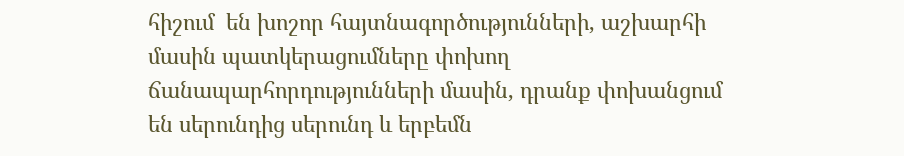հիշում  են խոշոր հայտնագործությունների, աշխարհի մասին պատկերացումները փոխող ճանապարհորդությունների մասին, դրանք փոխանցում են սերունդից սերունդ և երբեմն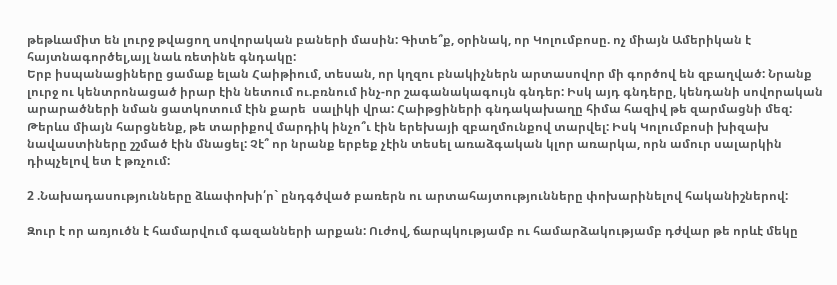թեթևամիտ են լուրջ թվացող սովորական բաների մասին: Գիտե՞ք, օրինակ, որ Կոլումբոսը. ոչ միայն Ամերիկան է հայտնագործել,այլ նաև ռետինե գնդակը:
Երբ իսպանացիները ցամաք ելան Հաիթիում, տեսան, որ կղզու բնակիչներն արտասովոր մի գործով են զբաղված: Նրանք լուրջ ու կենտրոնացած իրար էին նետում ու.բռնում ինչ-որ շագանակագույն գնդեր: Իսկ այդ գնդերը, կենդանի սովորական արարածների նման ցատկոտում էին քարե  սալիկի վրա: Հաիթցիների գնդակախաղը հիմա հազիվ թե զարմացնի մեզ: Թերևս միայն հարցնենք, թե տարիքով մարդիկ ինչո՞ւ էին երեխայի զբաղմունքով տարվել: Իսկ Կոլումբոսի խիզախ նավաստիները շշմած էին մնացել: Չէ՞ որ նրանք երբեք չէին տեսել առաձգական կլոր առարկա, որն ամուր սալարկին դիպչելով ետ է թռչում:

2 .Նախադասությունները ձևափոխի՛ր` ընդգծված բառերն ու արտահայտությունները փոխարինելով հականիշներով:

Զուր է որ առյուծն է համարվում գազանների արքան: Ուժով, ճարպկությամբ ու համարձակությամբ դժվար թե որևէ մեկը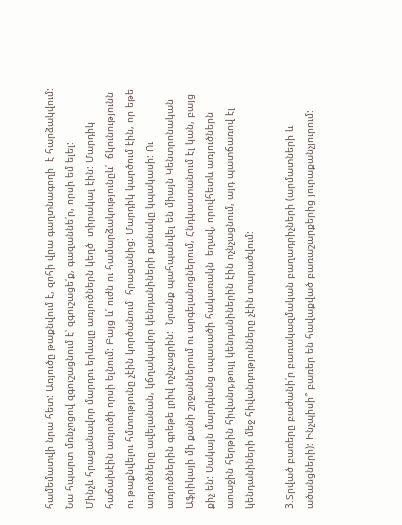համեմատվի նրա հետ: Առյուծը թաքնվում է, զոհի վրա գաղտնագողի  է հարձակվում: Նա հպարտ մռնչոցով զգուշացնում է՝ զգուշացե՛ք, գազաննե՛ր, որսի եմ ելել:
Մինչև հրացանավոր մարդու երևալը առյուծներն կեղծ  տիրակալ էին: Մարդիկ հաճախէին առյուծի որսի ելնում: Բայց և՛ ուժն ու համարձակությունըև՛  ճկունությունն ու թաքնվելու հմտությունը չէին կործանում  հրացանից: Մարդիկ կարծում էին, որ եթե առյուծները ավելանան, կճղակավոր կենդանիների քանակը կպակասի: Ու առյուծներին գրեթե լրիվ ոչնչացրին:  Նրանք պահպանվել են միայն Կենտրոնական Աֆրիկայի մի քանի շրջաններում ու արգելանոցներում, Հնդկաստանում էլ կան, բայց քիչ են: Սակայն մարդկանց սպասածի հակառակն  եղավ, որովհետև առյուծներն աոաջին հերթին հիվանդ,թույլ կենդանիներին էին ոչնչացնում, այդ պատճառով էլ կենդանիների մեջ հիվանդությունները չէին տարածվում:

3.Տրված բառերը բաժանի՛ր բառակազմական բաղադրիչների (արմատների և ածանցների): Ինչպիսի՞ բառեր են հավաքված բառաշարքերից յուրաքանչյուրում: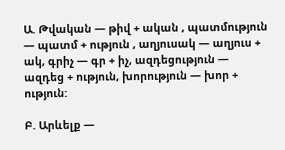Ա. Թվական — թիվ + ական , պատմություն — պատմ + ություն , աղյուսակ — աղյուս + ակ, գրիչ — գր + իչ, ազդեցություն — ազդեց + ություն, խորություն — խոր + ություն:

Բ. Արևելք —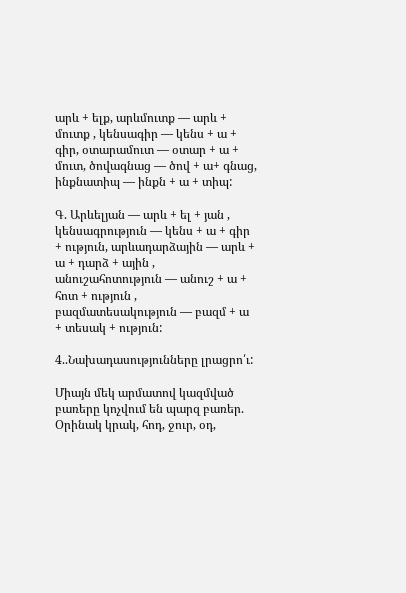արև + ելք, արևմուտք — արև + մուտք , կենսագիր — կենս + ա + գիր, օտարամուտ — օտար + ա + մուտ, ծովագնաց — ծով + ա+ գնաց, ինքնատիպ — ինքն + ա + տիպ:

Գ. Արևելյան — արև + ել + յան , կենսագրություն — կենս + ա + գիր + ություն, արևադարձային — արև + ա + դարձ + ային , անուշահոտություն — անուշ + ա + հոտ + ություն , բազմատեսակություն — բազմ + ա + տեսակ + ություն:

4..Նախադասությունները լրացրո՛ւ:

Միայն մեկ արմատով կազմված բառերը կոչվում են պարզ բառեր.
Օրինակ կրակ, հոդ, ջուր, օդ,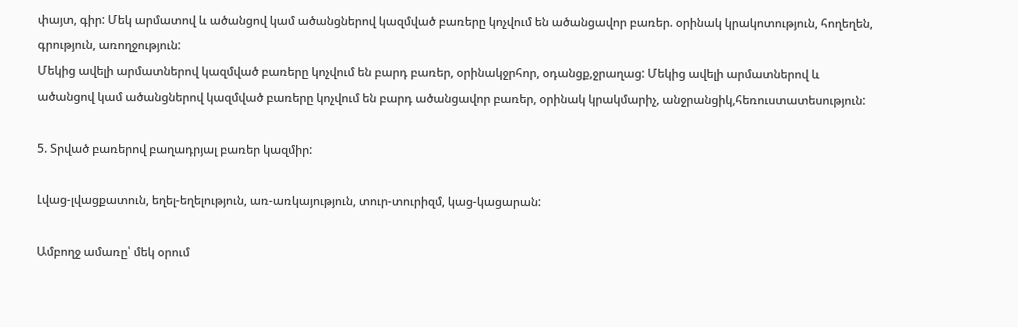փայտ, գիր: Մեկ արմատով և ածանցով կամ ածանցներով կազմված բառերը կոչվում են ածանցավոր բառեր. օրինակ կրակոտություն, հողեղեն, գրություն, առողջություն:
Մեկից ավելի արմատներով կազմված բառերը կոչվում են բարդ բառեր, օրինակջրհոր, օդանցք,ջրաղաց: Մեկից ավելի արմատներով և ածանցով կամ ածանցներով կազմված բառերը կոչվում են բարդ ածանցավոր բառեր, օրինակ կրակմարիչ, անջրանցիկ,հեռուստատեսություն:

5. Տրված բառերով բաղադրյալ բառեր կազմիր:

Լվաց-լվացքատուն, եղել-եղելություն, առ-առկայություն, տուր-տուրիզմ, կաց-կացարան:

Ամբողջ ամառը՝ մեկ օրում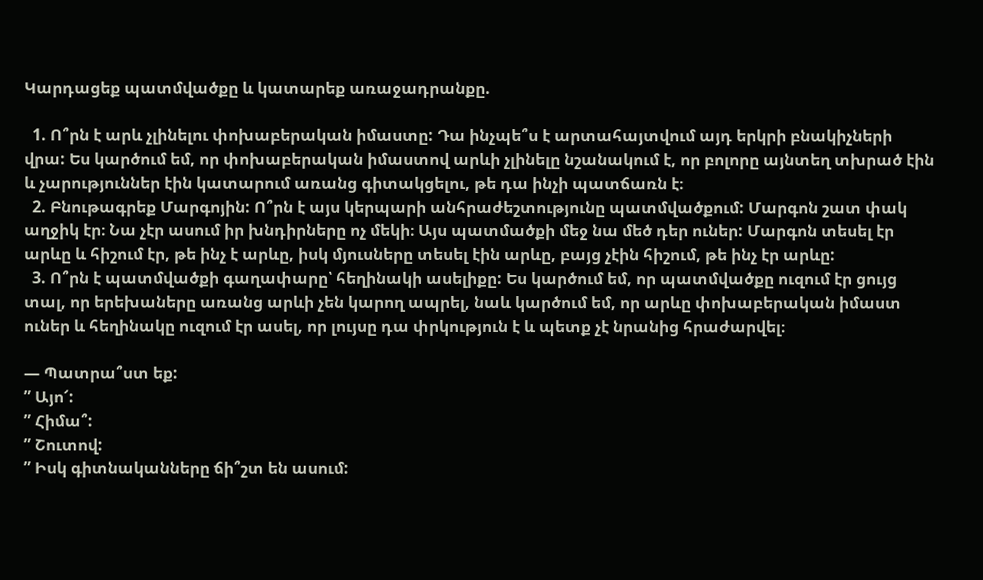Կարդացեք պատմվածքը և կատարեք առաջադրանքը.

  1. Ո՞րն է արև չլինելու փոխաբերական իմաստը: Դա ինչպե՞ս է արտահայտվում այդ երկրի բնակիչների վրա: Ես կարծում եմ, որ փոխաբերական իմաստով արևի չլինելը նշանակում է, որ բոլորը այնտեղ տխրած էին և չարություններ էին կատարում առանց գիտակցելու, թե դա ինչի պատճառն է։
  2. Բնութագրեք Մարգոյին: Ո՞րն է այս կերպարի անհրաժեշտությունը պատմվածքում: Մարգոն շատ փակ աղջիկ էր։ Նա չէր ասում իր խնդիրները ոչ մեկի։ Այս պատմածքի մեջ նա մեծ դեր ուներ: Մարգոն տեսել էր արևը և հիշում էր, թե ինչ է արևը, իսկ մյուսները տեսել էին արևը, բայց չէին հիշում, թե ինչ էր արևը:
  3. Ո՞րն է պատմվածքի գաղափարը՝ հեղինակի ասելիքը: Ես կարծում եմ, որ պատմվածքը ուզում էր ցույց տալ, որ երեխաները առանց արևի չեն կարող ապրել, նաև կարծում եմ, որ արևը փոխաբերական իմաստ ուներ և հեղինակը ուզում էր ասել, որ լույսը դա փրկություն է և պետք չէ նրանից հրաժարվել։

— Պատրա՞ստ եք:
” Այո՜:
” Հիմա՞:
” Շուտով:
” Իսկ գիտնականները ճի՞շտ են ասում: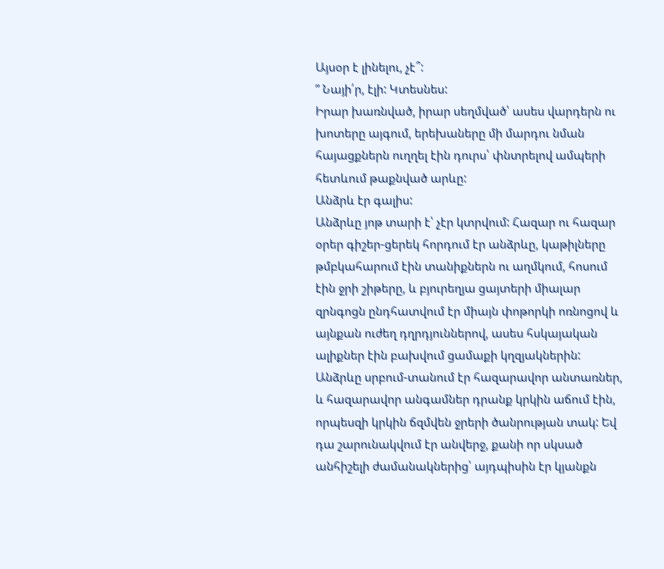Այսօր է լինելու, չէ՞:
” Նայի՛ր, էլի: Կտեսնես:
Իրար խառնված, իրար սեղմված՝ ասես վարդերն ու խոտերը այգում, երեխաները մի մարդու նման հայացքներն ուղղել էին դուրս՝ փնտրելով ամպերի հետևում թաքնված արևը:
Անձրև էր գալիս:
Անձրևը յոթ տարի է՝ չէր կտրվում: Հազար ու հազար օրեր գիշեր-ցերեկ հորդում էր անձրևը, կաթիլները թմբկահարում էին տանիքներն ու աղմկում, հոսում էին ջրի շիթերը, և բյուրեղյա ցայտերի միալար զրնգոցն ընդհատվում էր միայն փոթորկի ոռնոցով և այնքան ուժեղ դղրդյուններով, ասես հսկայական ալիքներ էին բախվում ցամաքի կղզյակներին: Անձրևը սրբում-տանում էր հազարավոր անտառներ, և հազարավոր անգամներ դրանք կրկին աճում էին, որպեսզի կրկին ճզմվեն ջրերի ծանրության տակ: Եվ դա շարունակվում էր անվերջ, քանի որ սկսած անհիշելի ժամանակներից՝ այդպիսին էր կյանքն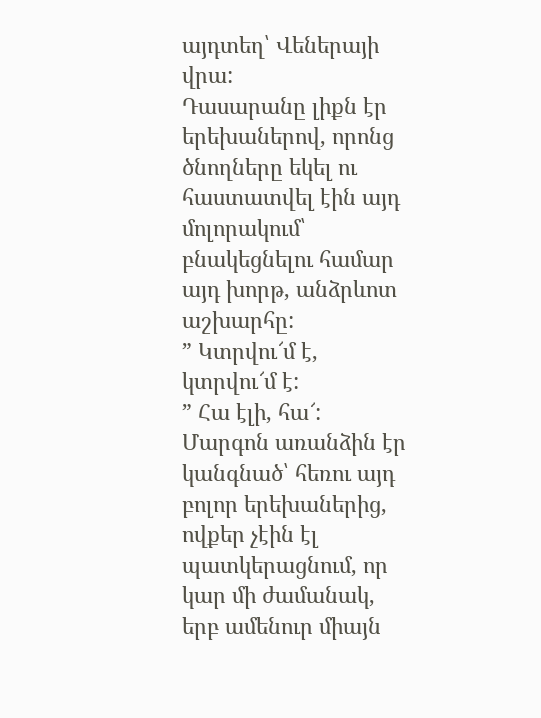այդտեղ՝ Վեներայի վրա:
Դասարանը լիքն էր երեխաներով, որոնց ծնողները եկել ու հաստատվել էին այդ մոլորակում՝ բնակեցնելու համար այդ խորթ, անձրևոտ աշխարհը:
” Կտրվու՜մ է, կտրվու՜մ է:
” Հա էլի, հա՜:
Մարգոն առանձին էր կանգնած՝ հեռու այդ բոլոր երեխաներից, ովքեր չէին էլ պատկերացնում, որ կար մի ժամանակ, երբ ամենուր միայն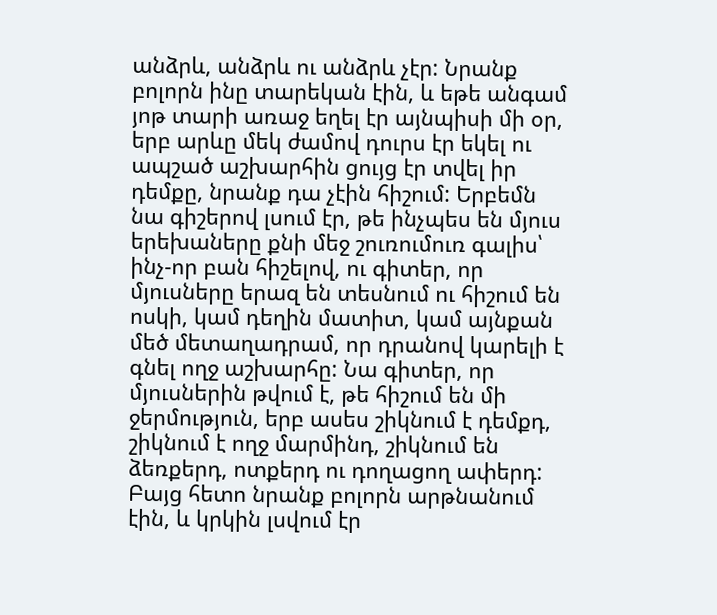անձրև, անձրև ու անձրև չէր: Նրանք բոլորն ինը տարեկան էին, և եթե անգամ յոթ տարի առաջ եղել էր այնպիսի մի օր, երբ արևը մեկ ժամով դուրս էր եկել ու ապշած աշխարհին ցույց էր տվել իր դեմքը, նրանք դա չէին հիշում: Երբեմն նա գիշերով լսում էր, թե ինչպես են մյուս երեխաները քնի մեջ շուռումուռ գալիս՝ ինչ-որ բան հիշելով, ու գիտեր, որ մյուսները երազ են տեսնում ու հիշում են ոսկի, կամ դեղին մատիտ, կամ այնքան մեծ մետաղադրամ, որ դրանով կարելի է գնել ողջ աշխարհը: Նա գիտեր, որ մյուսներին թվում է, թե հիշում են մի ջերմություն, երբ ասես շիկնում է դեմքդ, շիկնում է ողջ մարմինդ, շիկնում են ձեռքերդ, ոտքերդ ու դողացող ափերդ: Բայց հետո նրանք բոլորն արթնանում էին, և կրկին լսվում էր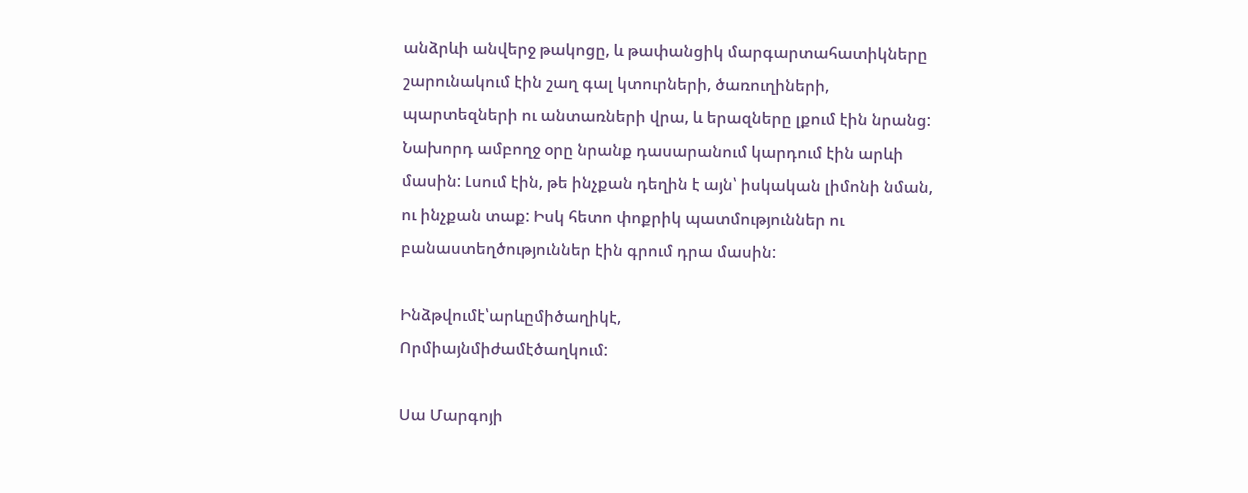անձրևի անվերջ թակոցը, և թափանցիկ մարգարտահատիկները շարունակում էին շաղ գալ կտուրների, ծառուղիների, պարտեզների ու անտառների վրա, և երազները լքում էին նրանց:
Նախորդ ամբողջ օրը նրանք դասարանում կարդում էին արևի մասին: Լսում էին, թե ինչքան դեղին է այն՝ իսկական լիմոնի նման, ու ինչքան տաք: Իսկ հետո փոքրիկ պատմություններ ու բանաստեղծություններ էին գրում դրա մասին:

Ինձթվումէ՝արևըմիծաղիկէ,
Որմիայնմիժամէծաղկում:

Սա Մարգոյի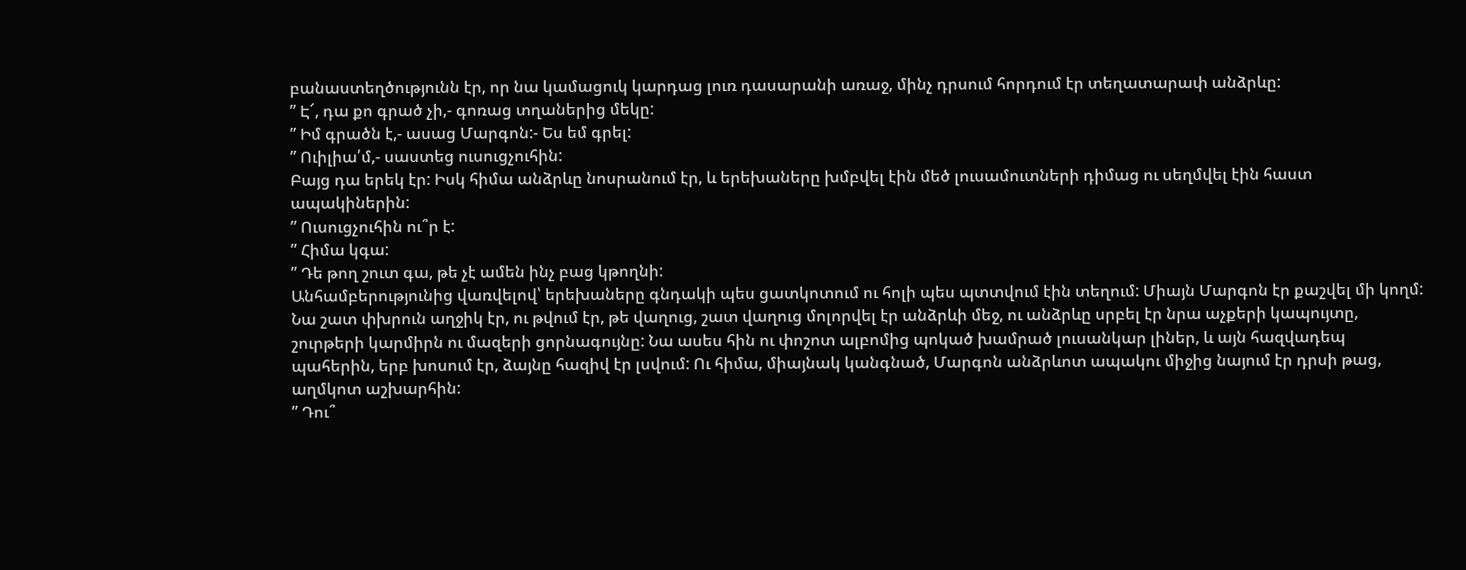բանաստեղծությունն էր, որ նա կամացուկ կարդաց լուռ դասարանի առաջ, մինչ դրսում հորդում էր տեղատարափ անձրևը:
” Է՜, դա քո գրած չի,- գոռաց տղաներից մեկը:
” Իմ գրածն է,- ասաց Մարգոն:- Ես եմ գրել:
” Ուիլիա՛մ,- սաստեց ուսուցչուհին:
Բայց դա երեկ էր: Իսկ հիմա անձրևը նոսրանում էր, և երեխաները խմբվել էին մեծ լուսամուտների դիմաց ու սեղմվել էին հաստ ապակիներին:
” Ուսուցչուհին ու՞ր է:
” Հիմա կգա:
” Դե թող շուտ գա, թե չէ ամեն ինչ բաց կթողնի:
Անհամբերությունից վառվելով՝ երեխաները գնդակի պես ցատկոտում ու հոլի պես պտտվում էին տեղում: Միայն Մարգոն էր քաշվել մի կողմ: Նա շատ փխրուն աղջիկ էր, ու թվում էր, թե վաղուց, շատ վաղուց մոլորվել էր անձրևի մեջ, ու անձրևը սրբել էր նրա աչքերի կապույտը, շուրթերի կարմիրն ու մազերի ցորնագույնը: Նա ասես հին ու փոշոտ ալբոմից պոկած խամրած լուսանկար լիներ, և այն հազվադեպ պահերին, երբ խոսում էր, ձայնը հազիվ էր լսվում: Ու հիմա, միայնակ կանգնած, Մարգոն անձրևոտ ապակու միջից նայում էր դրսի թաց, աղմկոտ աշխարհին:
” Դու՞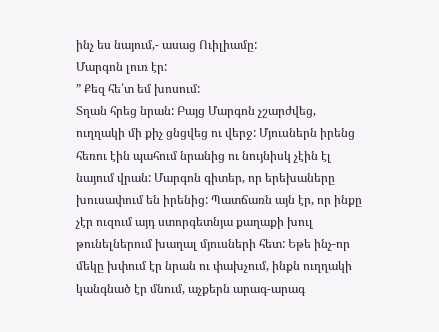ինչ ես նայում,- ասաց Ուիլիամը:
Մարգոն լուռ էր:
” Քեզ հե՛տ եմ խոսում:
Տղան հրեց նրան: Բայց Մարգոն չշարժվեց, ուղղակի մի քիչ ցնցվեց ու վերջ: Մյուսներն իրենց հեռու էին պահում նրանից ու նույնիսկ չէին էլ նայում վրան: Մարգոն գիտեր, որ երեխաները խուսափում են իրենից: Պատճառն այն էր, որ ինքը չէր ուզում այդ ստորգետնյա քաղաքի խուլ թունելներում խաղալ մյուսների հետ: Եթե ինչ-որ մեկը խփում էր նրան ու փախչում, ինքն ուղղակի կանգնած էր մնում, աչքերն արագ-արագ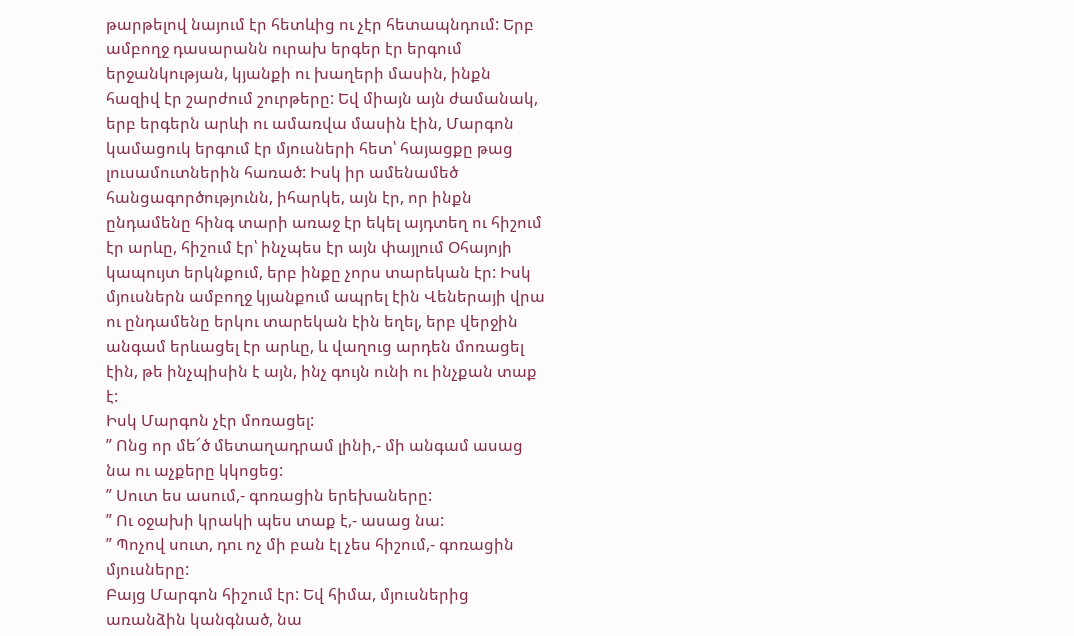թարթելով նայում էր հետևից ու չէր հետապնդում: Երբ ամբողջ դասարանն ուրախ երգեր էր երգում երջանկության, կյանքի ու խաղերի մասին, ինքն հազիվ էր շարժում շուրթերը: Եվ միայն այն ժամանակ, երբ երգերն արևի ու ամառվա մասին էին, Մարգոն կամացուկ երգում էր մյուսների հետ՝ հայացքը թաց լուսամուտներին հառած: Իսկ իր ամենամեծ հանցագործությունն, իհարկե, այն էր, որ ինքն ընդամենը հինգ տարի առաջ էր եկել այդտեղ ու հիշում էր արևը, հիշում էր՝ ինչպես էր այն փայլում Օհայոյի կապույտ երկնքում, երբ ինքը չորս տարեկան էր: Իսկ մյուսներն ամբողջ կյանքում ապրել էին Վեներայի վրա ու ընդամենը երկու տարեկան էին եղել, երբ վերջին անգամ երևացել էր արևը, և վաղուց արդեն մոռացել էին, թե ինչպիսին է այն, ինչ գույն ունի ու ինչքան տաք է:
Իսկ Մարգոն չէր մոռացել:
” Ոնց որ մե՜ծ մետաղադրամ լինի,- մի անգամ ասաց նա ու աչքերը կկոցեց:
” Սուտ ես ասում,- գոռացին երեխաները:
” Ու օջախի կրակի պես տաք է,- ասաց նա:
” Պոչով սուտ, դու ոչ մի բան էլ չես հիշում,- գոռացին մյուսները:
Բայց Մարգոն հիշում էր: Եվ հիմա, մյուսներից առանձին կանգնած, նա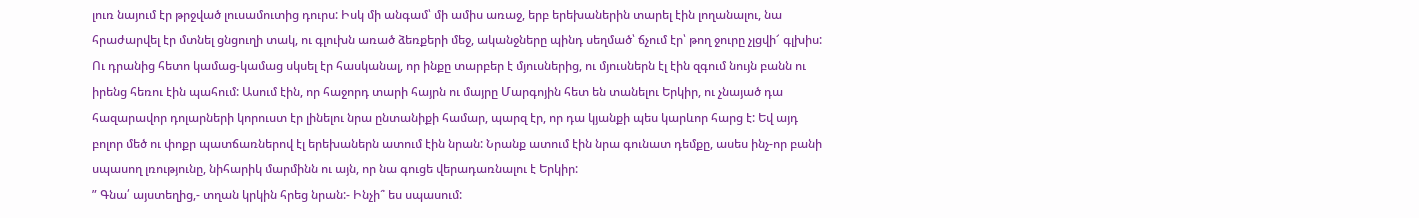լուռ նայում էր թրջված լուսամուտից դուրս: Իսկ մի անգամ՝ մի ամիս առաջ, երբ երեխաներին տարել էին լողանալու, նա հրաժարվել էր մտնել ցնցուղի տակ, ու գլուխն առած ձեռքերի մեջ, ականջները պինդ սեղմած՝ ճչում էր՝ թող ջուրը չլցվի՜ գլխիս: Ու դրանից հետո կամաց-կամաց սկսել էր հասկանալ, որ ինքը տարբեր է մյուսներից, ու մյուսներն էլ էին զգում նույն բանն ու իրենց հեռու էին պահում: Ասում էին, որ հաջորդ տարի հայրն ու մայրը Մարգոյին հետ են տանելու Երկիր, ու չնայած դա հազարավոր դոլարների կորուստ էր լինելու նրա ընտանիքի համար, պարզ էր, որ դա կյանքի պես կարևոր հարց է: Եվ այդ բոլոր մեծ ու փոքր պատճառներով էլ երեխաներն ատում էին նրան: Նրանք ատում էին նրա գունատ դեմքը, ասես ինչ-որ բանի սպասող լռությունը, նիհարիկ մարմինն ու այն, որ նա գուցե վերադառնալու է Երկիր:
” Գնա՛ այստեղից,- տղան կրկին հրեց նրան:- Ինչի՞ ես սպասում: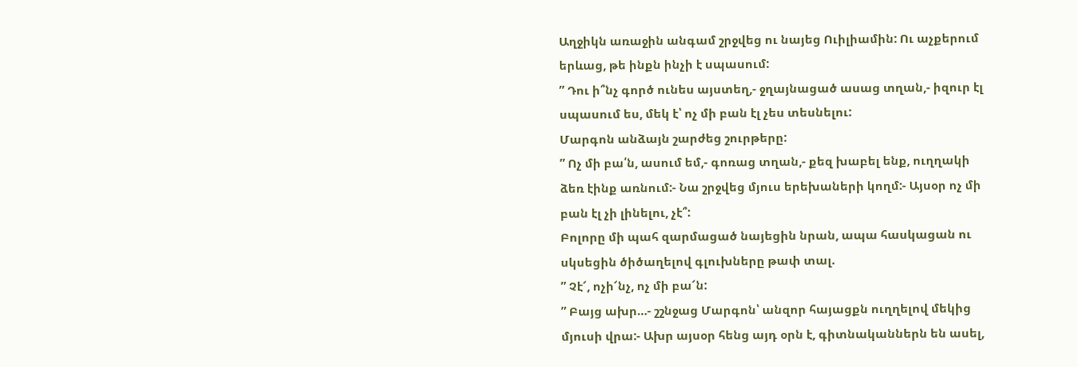Աղջիկն առաջին անգամ շրջվեց ու նայեց Ուիլիամին: Ու աչքերում երևաց, թե ինքն ինչի է սպասում:
” Դու ի՞նչ գործ ունես այստեղ,- ջղայնացած ասաց տղան,- իզուր էլ սպասում ես, մեկ է՝ ոչ մի բան էլ չես տեսնելու:
Մարգոն անձայն շարժեց շուրթերը:
” Ոչ մի բա՛ն, ասում եմ,- գոռաց տղան,- քեզ խաբել ենք, ուղղակի ձեռ էինք առնում:- Նա շրջվեց մյուս երեխաների կողմ:- Այսօր ոչ մի բան էլ չի լինելու, չէ՞:
Բոլորը մի պահ զարմացած նայեցին նրան, ապա հասկացան ու սկսեցին ծիծաղելով գլուխները թափ տալ.
” Չէ՜, ոչի՜նչ, ոչ մի բա՜ն:
” Բայց ախր…- շշնջաց Մարգոն՝ անզոր հայացքն ուղղելով մեկից մյուսի վրա:- Ախր այսօր հենց այդ օրն է, գիտնականներն են ասել,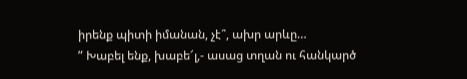իրենք պիտի իմանան, չէ՞, ախր արևը…
” Խաբել ենք, խաբե՜լ,- ասաց տղան ու հանկարծ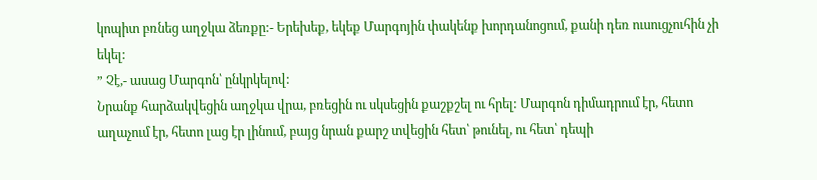կոպիտ բռնեց աղջկա ձեռքը:- Երեխեք, եկեք Մարգոյին փակենք խորդանոցում, քանի դեռ ուսուցչուհին չի եկել:
” Չէ,- ասաց Մարգոն՝ ընկրկելով:
Նրանք հարձակվեցին աղջկա վրա, բռեցին ու սկսեցին քաշքշել ու հրել: Մարգոն դիմադրում էր, հետո աղաչում էր, հետո լաց էր լինում, բայց նրան քարշ տվեցին հետ՝ թունել, ու հետ՝ դեպի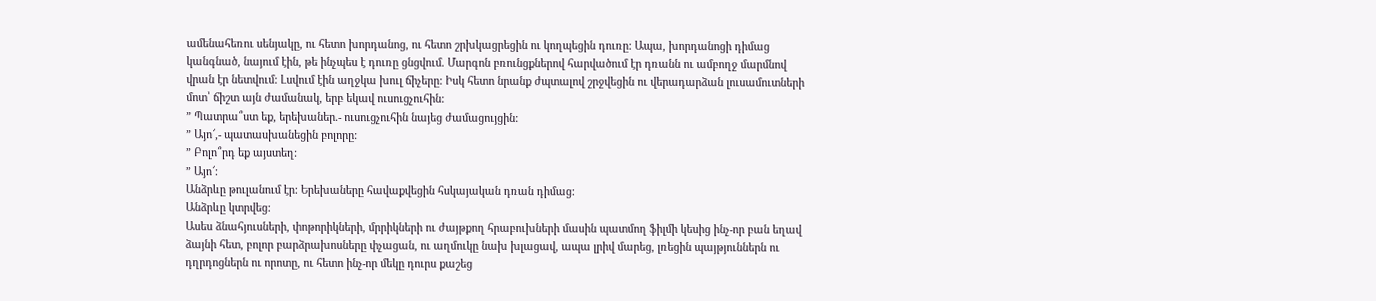ամենահեռու սենյակը, ու հետո խորդանոց, ու հետո շրխկացրեցին ու կողպեցին դուռը: Ապա, խորդանոցի դիմաց կանգնած, նայում էին, թե ինչպես է դուռը ցնցվում. Մարգոն բռունցքներով հարվածում էր դռանն ու ամբողջ մարմնով վրան էր նետվում: Լսվում էին աղջկա խուլ ճիչերը: Իսկ հետո նրանք ժպտալով շրջվեցին ու վերադարձան լուսամուտների մոտ՝ ճիշտ այն ժամանակ, երբ եկավ ուսուցչուհին:
” Պատրա՞ստ եք, երեխաներ.- ուսուցչուհին նայեց ժամացույցին:
” Այո՜,- պատասխանեցին բոլորը:
” Բոլո՞րդ եք այստեղ:
” Այո՜:
Անձրևը թուլանում էր: Երեխաները հավաքվեցին հսկայական դռան դիմաց:
Անձրևը կտրվեց:
Ասես ձնահյուսների, փոթորիկների, մրրիկների ու ժայթքող հրաբուխների մասին պատմող ֆիլմի կեսից ինչ-որ բան եղավ ձայնի հետ, բոլոր բարձրախոսները փչացան, ու աղմուկը նախ խլացավ, ապա լրիվ մարեց, լռեցին պայթյուններն ու դղրդոցներն ու որոտը, ու հետո ինչ-որ մեկը դուրս քաշեց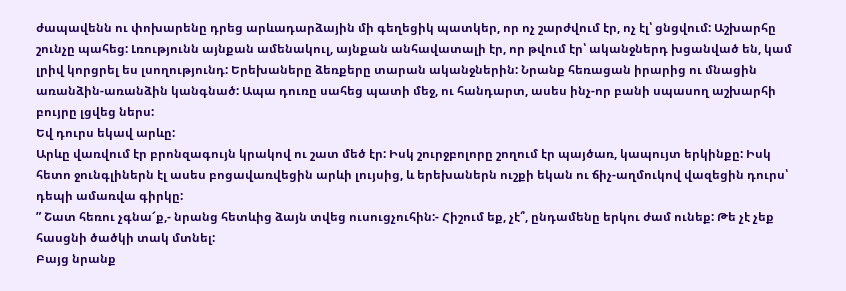ժապավենն ու փոխարենը դրեց արևադարձային մի գեղեցիկ պատկեր, որ ոչ շարժվում էր, ոչ էլ՝ ցնցվում: Աշխարհը շունչը պահեց: Լռությունն այնքան ամենակուլ, այնքան անհավատալի էր, որ թվում էր՝ ականջներդ խցանված են, կամ լրիվ կորցրել ես լսողությունդ: Երեխաները ձեռքերը տարան ականջներին: Նրանք հեռացան իրարից ու մնացին առանձին-առանձին կանգնած: Ապա դուռը սահեց պատի մեջ, ու հանդարտ, ասես ինչ-որ բանի սպասող աշխարհի բույրը լցվեց ներս:
Եվ դուրս եկավ արևը:
Արևը վառվում էր բրոնզագույն կրակով ու շատ մեծ էր: Իսկ շուրջբոլորը շողում էր պայծառ, կապույտ երկինքը: Իսկ հետո ջունգլիներն էլ ասես բոցավառվեցին արևի լույսից, և երեխաներն ուշքի եկան ու ճիչ-աղմուկով վազեցին դուրս՝ դեպի ամառվա գիրկը:
” Շատ հեռու չգնա՜ք,- նրանց հետևից ձայն տվեց ուսուցչուհին:- Հիշում եք, չէ՞, ընդամենը երկու ժամ ունեք: Թե չէ չեք հասցնի ծածկի տակ մտնել:
Բայց նրանք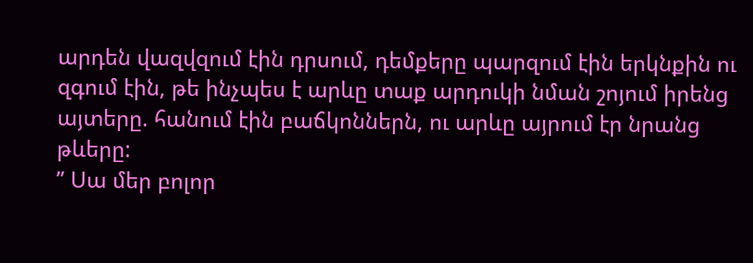արդեն վազվզում էին դրսում, դեմքերը պարզում էին երկնքին ու զգում էին, թե ինչպես է արևը տաք արդուկի նման շոյում իրենց այտերը. հանում էին բաճկոններն, ու արևը այրում էր նրանց թևերը:
” Սա մեր բոլոր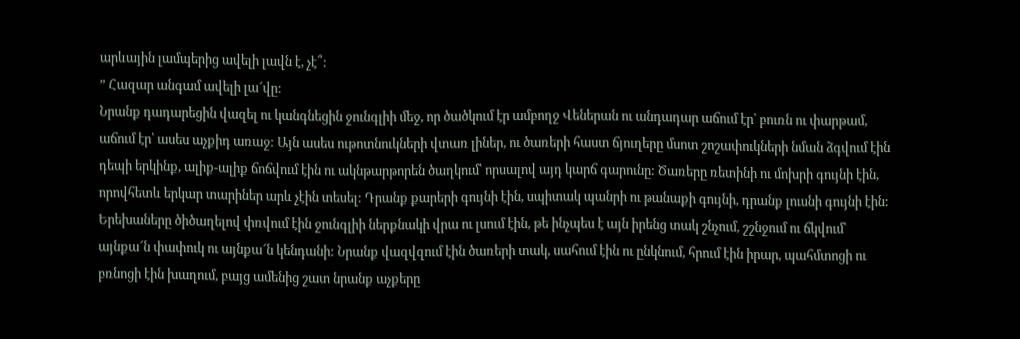արևային լամպերից ավելի լավն է, չէ՞:
” Հազար անգամ ավելի լա՜վը:
Նրանք դադարեցին վազել ու կանգնեցին ջունգլիի մեջ, որ ծածկում էր ամբողջ Վեներան ու անդադար աճում էր՝ բուռն ու փարթամ, աճում էր՝ ասես աչքիդ առաջ: Այն ասես ութոտնուկների վտառ լիներ, ու ծառերի հաստ ճյուղերը մսոտ շոշափուկների նման ձգվում էին դեպի երկինք, ալիք-ալիք ճոճվում էին ու ակնթարթորեն ծաղկում՝ որսալով այդ կարճ գարունը: Ծառերը ռետինի ու մոխրի գույնի էին, որովհետև երկար տարիներ արև չէին տեսել: Դրանք քարերի գույնի էին, սպիտակ պանրի ու թանաքի գույնի, դրանք լուսնի գույնի էին:
Երեխաները ծիծաղելով փռվում էին ջունգլիի ներքնակի վրա ու լսում էին, թե ինչպես է այն իրենց տակ շնչում, շշնջում ու ճկվում՝ այնքա՜ն փափուկ ու այնքա՜ն կենդանի: Նրանք վազվզում էին ծառերի տակ, սահում էին ու ընկնում, հրում էին իրար, պահմտոցի ու բռնոցի էին խաղում, բայց ամենից շատ նրանք աչքերը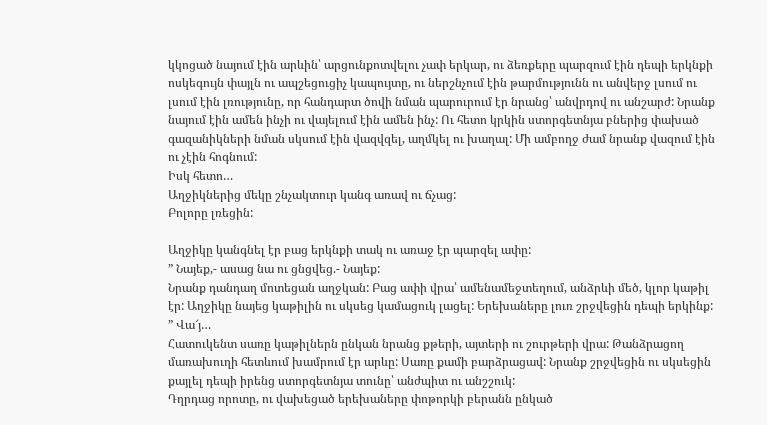կկոցած նայում էին արևին՝ արցունքոտվելու չափ երկար, ու ձեռքերը պարզում էին դեպի երկնքի ոսկեգույն փայլն ու ապշեցուցիչ կապույտը, ու ներշնչում էին թարմությունն ու անվերջ լսում ու լսում էին լռությունը, որ հանդարտ ծովի նման պարուրում էր նրանց՝ անվրդով ու անշարժ: Նրանք նայում էին ամեն ինչի ու վայելում էին ամեն ինչ: Ու հետո կրկին ստորգետնյա բներից փախած գազանիկների նման սկսում էին վազվզել, աղմկել ու խաղալ: Մի ամբողջ ժամ նրանք վազում էին ու չէին հոգնում:
Իսկ հետո…
Աղջիկներից մեկը շնչակտուր կանգ առավ ու ճչաց:
Բոլորը լռեցին:

Աղջիկը կանգնել էր բաց երկնքի տակ ու առաջ էր պարզել ափը:
” Նայեք,- ասաց նա ու ցնցվեց.- Նայեք:
Նրանք դանդաղ մոտեցան աղջկան: Բաց ափի վրա՝ ամենամեջտեղում, անձրևի մեծ, կլոր կաթիլ էր: Աղջիկը նայեց կաթիլին ու սկսեց կամացուկ լացել: Երեխաները լուռ շրջվեցին դեպի երկինք:
” Վա՜յ…
Հատուկենտ սառը կաթիլներն ընկան նրանց քթերի, այտերի ու շուրթերի վրա: Թանձրացող մառախուղի հետևում խամրում էր արևը: Սառը քամի բարձրացավ: Նրանք շրջվեցին ու սկսեցին քայլել դեպի իրենց ստորգետնյա տունը՝ անժպիտ ու անշշուկ:
Դղրդաց որոտը, ու վախեցած երեխաները փոթորկի բերանն ընկած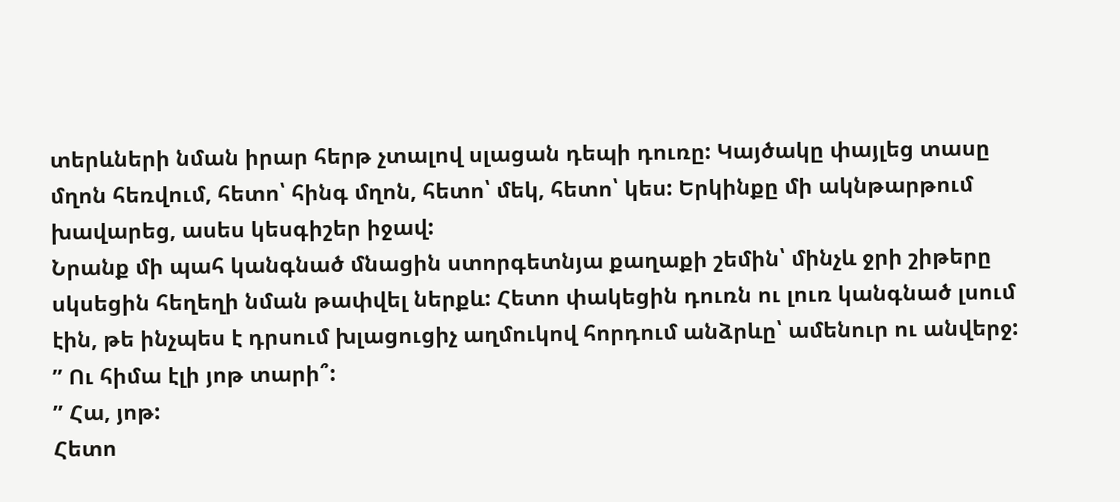տերևների նման իրար հերթ չտալով սլացան դեպի դուռը: Կայծակը փայլեց տասը մղոն հեռվում, հետո՝ հինգ մղոն, հետո՝ մեկ, հետո՝ կես: Երկինքը մի ակնթարթում խավարեց, ասես կեսգիշեր իջավ:
Նրանք մի պահ կանգնած մնացին ստորգետնյա քաղաքի շեմին՝ մինչև ջրի շիթերը սկսեցին հեղեղի նման թափվել ներքև: Հետո փակեցին դուռն ու լուռ կանգնած լսում էին, թե ինչպես է դրսում խլացուցիչ աղմուկով հորդում անձրևը՝ ամենուր ու անվերջ:
” Ու հիմա էլի յոթ տարի՞:
” Հա, յոթ:
Հետո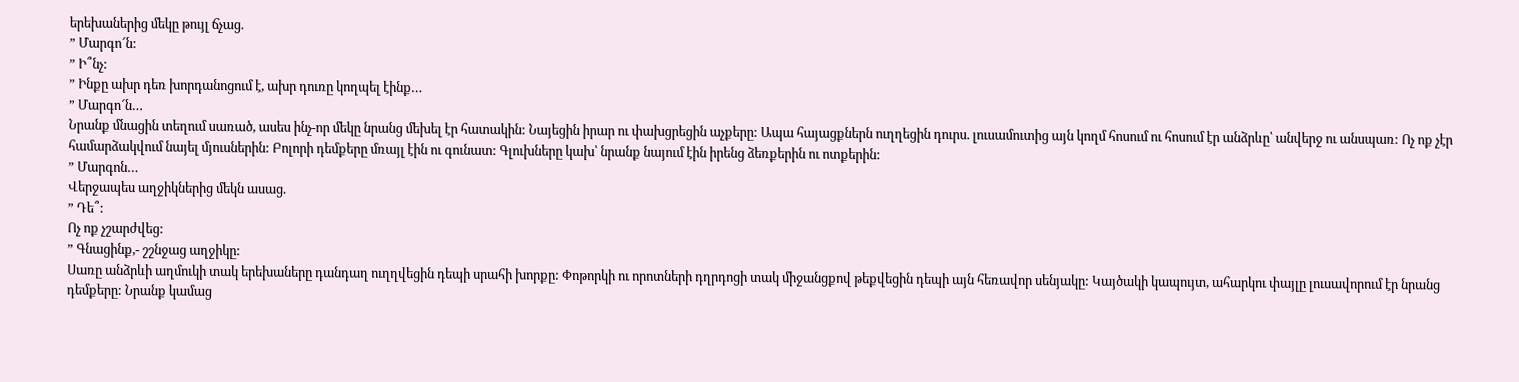երեխաներից մեկը թույլ ճչաց.
” Մարգո՜ն:
” Ի՞նչ:
” Ինքը ախր դեռ խորդանոցում է, ախր դուռը կողպել էինք…
” Մարգո՜ն…
Նրանք մնացին տեղում սառած, ասես ինչ-որ մեկը նրանց մեխել էր հատակին: Նայեցին իրար ու փախցրեցին աչքերը: Ապա հայացքներն ուղղեցին դուրս. լուսամուտից այն կողմ հոսում ու հոսում էր անձրևը՝ անվերջ ու անսպառ: Ոչ ոք չէր համարձակվում նայել մյուսներին: Բոլորի դեմքերը մռայլ էին ու գունատ: Գլուխները կախ՝ նրանք նայում էին իրենց ձեռքերին ու ոտքերին:
” Մարգոն…
Վերջապես աղջիկներից մեկն ասաց.
” Դե՞:
Ոչ ոք չշարժվեց:
” Գնացինք,- շշնջաց աղջիկը:
Սառը անձրևի աղմուկի տակ երեխաները դանդաղ ուղղվեցին դեպի սրահի խորքը: Փոթորկի ու որոտների դղրդոցի տակ միջանցքով թեքվեցին դեպի այն հեռավոր սենյակը: Կայծակի կապույտ, ահարկու փայլը լուսավորում էր նրանց դեմքերը: Նրանք կամաց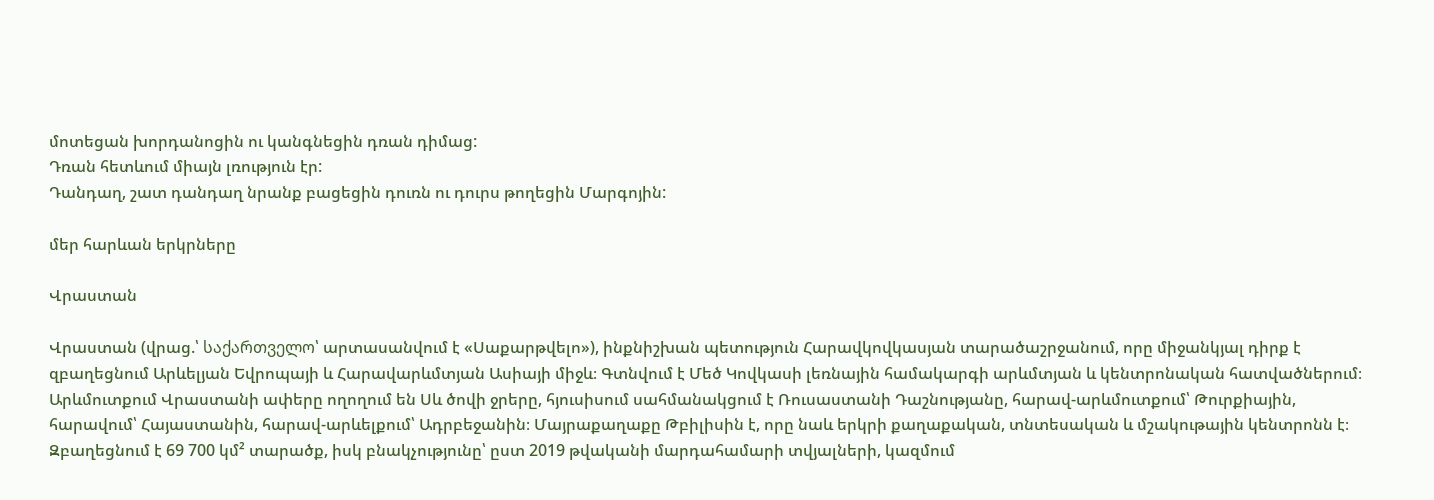մոտեցան խորդանոցին ու կանգնեցին դռան դիմաց:
Դռան հետևում միայն լռություն էր:
Դանդաղ, շատ դանդաղ նրանք բացեցին դուռն ու դուրս թողեցին Մարգոյին:

մեր հարևան երկրները

Վրաստան

Վրաստան (վրաց.՝ საქართველო՝ արտասանվում է «Սաքարթվելո»), ինքնիշխան պետություն Հարավկովկասյան տարածաշրջանում, որը միջանկյալ դիրք է զբաղեցնում Արևելյան Եվրոպայի և Հարավարևմտյան Ասիայի միջև։ Գտնվում է Մեծ Կովկասի լեռնային համակարգի արևմտյան և կենտրոնական հատվածներում։ Արևմուտքում Վրաստանի ափերը ողողում են Սև ծովի ջրերը, հյուսիսում սահմանակցում է Ռուսաստանի Դաշնությանը, հարավ-արևմուտքում՝ Թուրքիային, հարավում՝ Հայաստանին, հարավ-արևելքում՝ Ադրբեջանին։ Մայրաքաղաքը Թբիլիսին է, որը նաև երկրի քաղաքական, տնտեսական և մշակութային կենտրոնն է։ Զբաղեցնում է 69 700 կմ² տարածք, իսկ բնակչությունը՝ ըստ 2019 թվականի մարդահամարի տվյալների, կազմում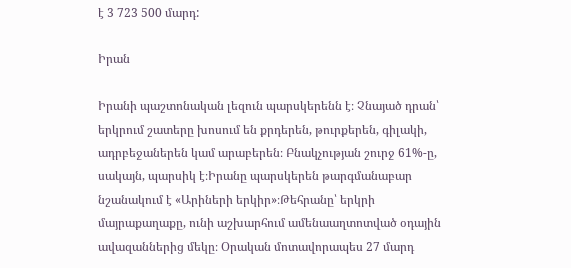է 3 723 500 մարդ:

Իրան

Իրանի պաշտոնական լեզուն պարսկերենն է։ Չնայած դրան՝ երկրում շատերը խոսում են քրդերեն, թուրքերեն, գիլակի, ադրբեջաներեն կամ արաբերեն։ Բնակչության շուրջ 61%-ը, սակայն, պարսիկ է։Իրանը պարսկերեն թարգմանաբար նշանակում է «Արիների երկիր»։Թեհրանը՝ երկրի մայրաքաղաքը, ունի աշխարհում ամենաաղտոտված օդային ավազաններից մեկը։ Օրական մոտավորապես 27 մարդ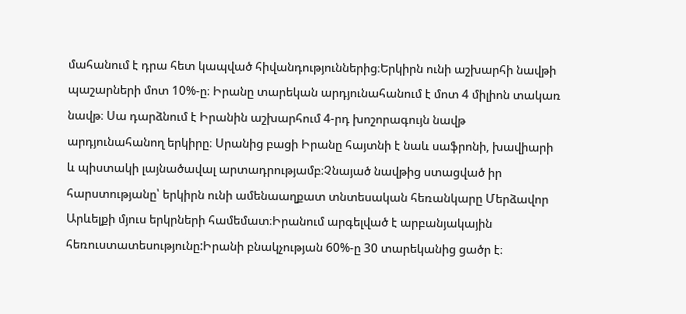մահանում է դրա հետ կապված հիվանդություններից։Երկիրն ունի աշխարհի նավթի պաշարների մոտ 10%-ը։ Իրանը տարեկան արդյունահանում է մոտ 4 միլիոն տակառ նավթ։ Սա դարձնում է Իրանին աշխարհում 4-րդ խոշորագույն նավթ արդյունահանող երկիրը։ Սրանից բացի Իրանը հայտնի է նաև սաֆրոնի, խավիարի և պիստակի լայնածավալ արտադրությամբ։Չնայած նավթից ստացված իր հարստությանը՝ երկիրն ունի ամենաաղքատ տնտեսական հեռանկարը Մերձավոր Արևելքի մյուս երկրների համեմատ։Իրանում արգելված է արբանյակային հեռուստատեսությունը:Իրանի բնակչության 60%-ը 30 տարեկանից ցածր է։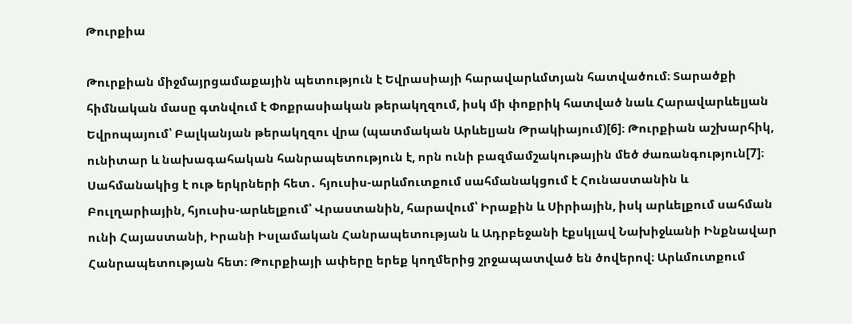Թուրքիա

Թուրքիան միջմայրցամաքային պետություն է Եվրասիայի հարավարևմտյան հատվածում։ Տարածքի հիմնական մասը գտնվում է Փոքրասիական թերակղզում, իսկ մի փոքրիկ հատված նաև Հարավարևելյան Եվրոպայում՝ Բալկանյան թերակղզու վրա (պատմական Արևելյան Թրակիայում)[6]։ Թուրքիան աշխարհիկ, ունիտար և նախագահական հանրապետություն է, որն ունի բազմամշակութային մեծ ժառանգություն[7]։ Սահմանակից է ութ երկրների հետ․ հյուսիս-արևմուտքում սահմանակցում է Հունաստանին և Բուլղարիային, հյուսիս-արևելքում՝ Վրաստանին, հարավում՝ Իրաքին և Սիրիային, իսկ արևելքում սահման ունի Հայաստանի, Իրանի Իսլամական Հանրապետության և Ադրբեջանի էքսկլավ Նախիջևանի Ինքնավար Հանրապետության հետ։ Թուրքիայի ափերը երեք կողմերից շրջապատված են ծովերով։ Արևմուտքում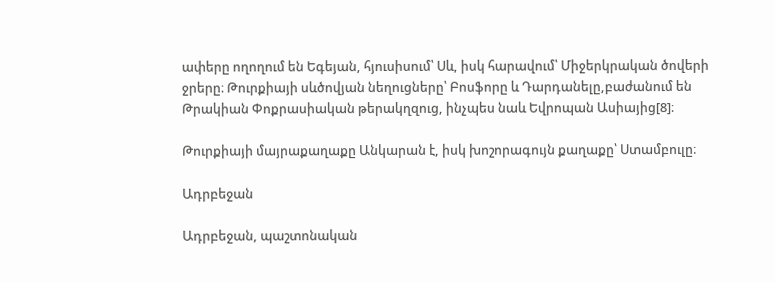ափերը ողողում են Եգեյան, հյուսիսում՝ Սև, իսկ հարավում՝ Միջերկրական ծովերի ջրերը։ Թուրքիայի սևծովյան նեղուցները՝ Բոսֆորը և Դարդանելը,բաժանում են Թրակիան Փոքրասիական թերակղզուց, ինչպես նաև Եվրոպան Ասիայից[8]։

Թուրքիայի մայրաքաղաքը Անկարան է, իսկ խոշորագույն քաղաքը՝ Ստամբուլը։

Ադրբեջան

Ադրբեջան, պաշտոնական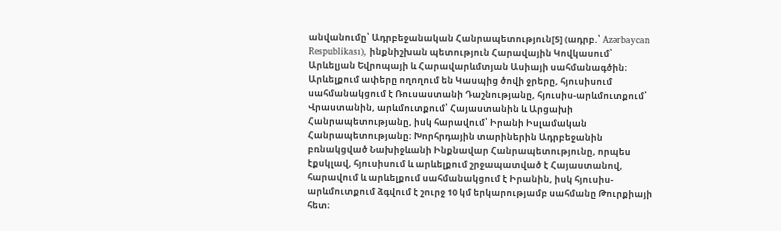անվանումը՝ Ադրբեջանական Հանրապետություն[5] (ադրբ.՝ Azərbaycan Respublikası), ինքնիշխան պետություն Հարավային Կովկասում՝ Արևելյան Եվրոպայի և Հարավարևմտյան Ասիայի սահմանագծին։ Արևելքում ափերը ողողում են Կասպից ծովի ջրերը, հյուսիսում սահմանակցում է Ռուսաստանի Դաշնությանը, հյուսիս-արևմուտքում՝ Վրաստանին, արևմուտքում՝ Հայաստանին և Արցախի Հանրապետությանը, իսկ հարավում՝ Իրանի Իսլամական Հանրապետությանը։ Խորհրդային տարիներին Ադրբեջանին բռնակցված Նախիջևանի Ինքնավար Հանրապետությունը, որպես էքսկլավ, հյուսիսում և արևելքում շրջապատված է Հայաստանով, հարավում և արևելքում սահմանակցում է Իրանին, իսկ հյուսիս-արևմուտքում ձգվում է շուրջ 10 կմ երկարությամբ սահմանը Թուրքիայի հետ։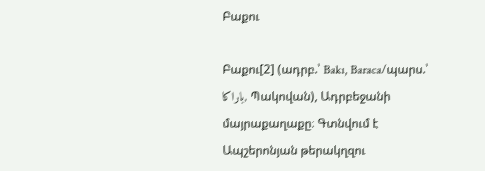Բաքու

Բաքու[2] (ադրբ.՝ Bakı, Baraca/պարս.՝ باراکا, Պակովան), Ադրբեջանի մայրաքաղաքը։ Գտնվում է Ապշերոնյան թերակղզու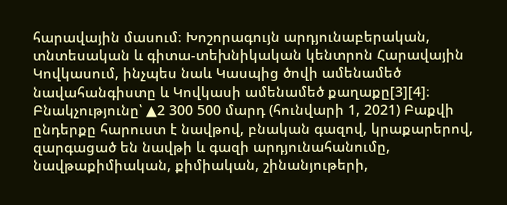հարավային մասում։ Խոշորագույն արդյունաբերական, տնտեսական և գիտա-տեխնիկական կենտրոն Հարավային Կովկասում, ինչպես նաև Կասպից ծովի ամենամեծ նավահանգիստը և Կովկասի ամենամեծ քաղաքը[3][4]։ Բնակչությունը՝ ▲2 300 500 մարդ (հունվարի 1, 2021) Բաքվի ընդերքը հարուստ է նավթով, բնական գազով, կրաքարերով, զարգացած են նավթի և գազի արդյունահանումը, նավթաքիմիական, քիմիական, շինանյութերի,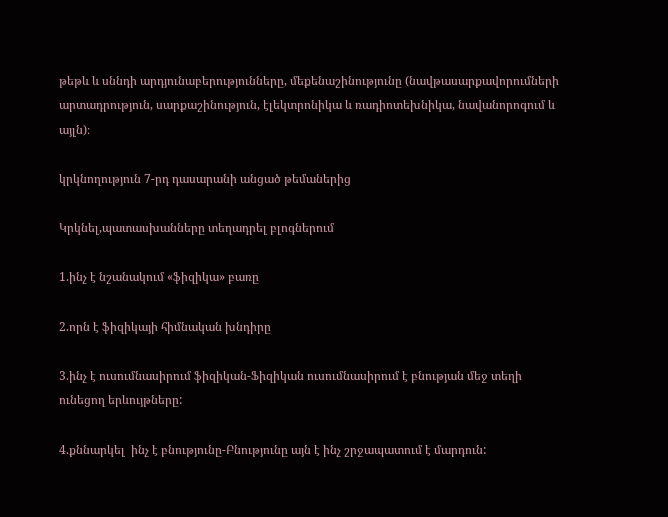թեթև և սննդի արդյունաբերությունները, մեքենաշինությունը (նավթասարքավորումների արտադրություն, սարքաշինություն, էլեկտրոնիկա և ռադիոտեխնիկա, նավանորոգում և այլն)։

կրկնողություն 7-րդ դասարանի անցած թեմաներից

Կրկնել,պատասխանները տեղադրել բլոգներում

1.ինչ է նշանակում «ֆիզիկա» բառը

2.որն է ֆիզիկայի հիմնական խնդիրը

3.ինչ է ուսումնասիրում ֆիզիկան-Ֆիզիկան ուսումնասիրում է բնության մեջ տեղի ունեցող երևույթները:

4.քննարկել  ինչ է բնությունը-Բնությունը այն է ինչ շրջապատում է մարդուն: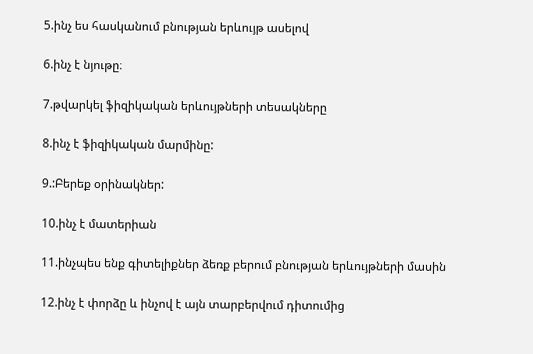5.ինչ ես հասկանում բնության երևույթ ասելով

6.ինչ է նյութը։

7.թվարկել ֆիզիկական երևույթների տեսակները

8.ինչ է ֆիզիկական մարմինը:

9.:Բերեք օրինակներ:

10.ինչ է մատերիան

11.ինչպես ենք գիտելիքներ ձեռք բերում բնության երևույթների մասին

12.ինչ է փորձը և ինչով է այն տարբերվում դիտումից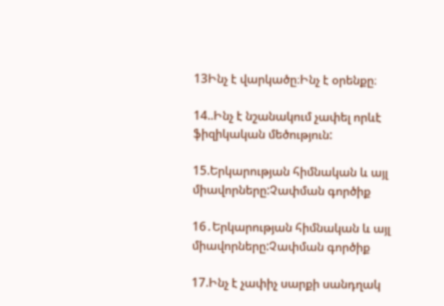13Ինչ է վարկածը։Ինչ է օրենքը։

14..Ինչ է նշանակում չափել որևէ ֆիզիկական մեծություն:

15.Երկարության հիմնական և այլ  միավորները:Չափման գործիք

16․Երկարության հիմնական և այլ  միավորները:Չափման գործիք

17.Ինչ է չափիչ սարքի սանդղակ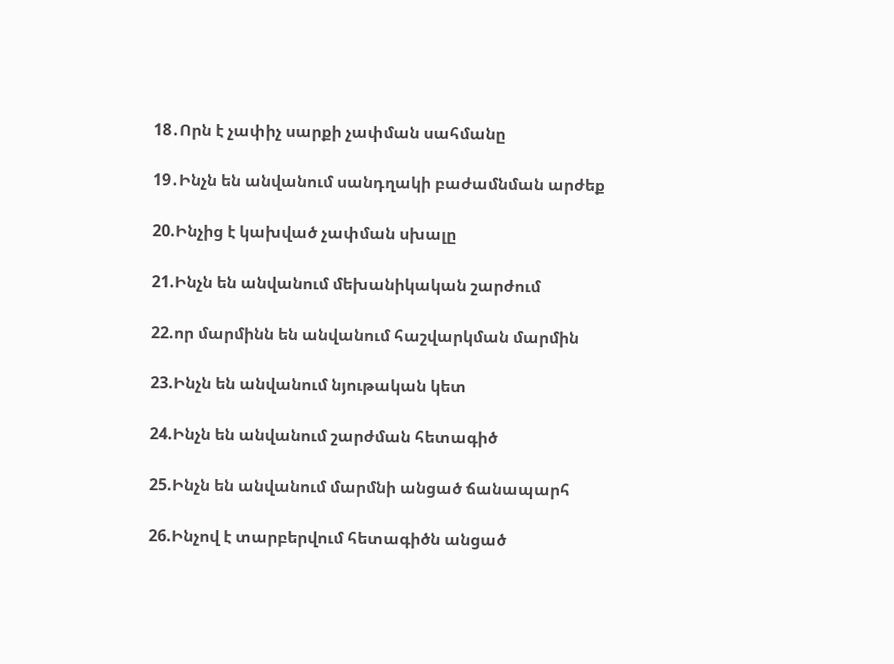18․Որն է չափիչ սարքի չափման սահմանը

19․Ինչն են անվանում սանդղակի բաժամնման արժեք

20.Ինչից է կախված չափման սխալը

21.Ինչն են անվանում մեխանիկական շարժում

22.որ մարմինն են անվանում հաշվարկման մարմին

23.Ինչն են անվանում նյութական կետ

24.Ինչն են անվանում շարժման հետագիծ

25.Ինչն են անվանում մարմնի անցած ճանապարհ

26.Ինչով է տարբերվում հետագիծն անցած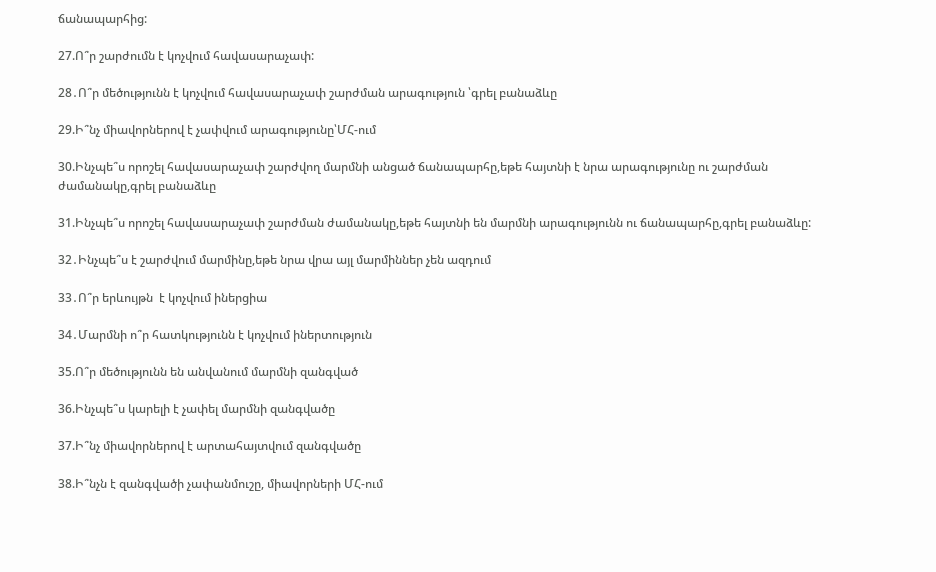ճանապարհից:

27.Ո՞ր շարժումն է կոչվում հավասարաչափ:

28․Ո՞ր մեծությունն է կոչվում հավասարաչափ շարժման արագություն ՝գրել բանաձևը

29.Ի՞նչ միավորներով է չափվում արագությունը՝ՄՀ-ում

30.Ինչպե՞ս որոշել հավասարաչափ շարժվող մարմնի անցած ճանապարհը,եթե հայտնի է նրա արագությունը ու շարժման ժամանակը,գրել բանաձևը

31.Ինչպե՞ս որոշել հավասարաչափ շարժման ժամանակը,եթե հայտնի են մարմնի արագությունն ու ճանապարհը,գրել բանաձևը:

32․Ինչպե՞ս է շարժվում մարմինը,եթե նրա վրա այլ մարմիններ չեն ազդում

33․Ո՞ր երևույթն  է կոչվում իներցիա

34․Մարմնի ո՞ր հատկությունն է կոչվում իներտություն

35.Ո՞ր մեծությունն են անվանում մարմնի զանգված

36.Ինչպե՞ս կարելի է չափել մարմնի զանգվածը

37.Ի՞նչ միավորներով է արտահայտվում զանգվածը

38.Ի՞նչն է զանգվածի չափանմուշը, միավորների ՄՀ-ում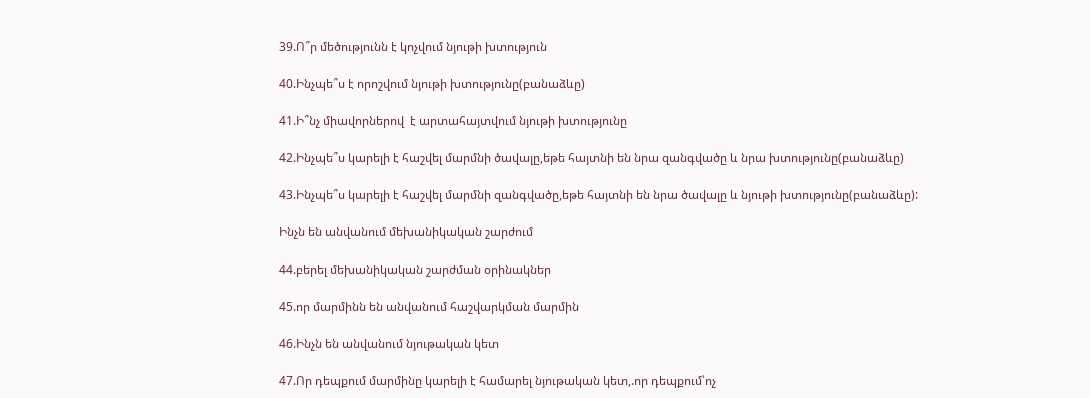39.Ո՞ր մեծությունն է կոչվում նյութի խտություն

40.Ինչպե՞ս է որոշվում նյութի խտությունը(բանաձևը)

41.Ի՞նչ միավորներով  է արտահայտվում նյութի խտությունը

42.Ինչպե՞ս կարելի է հաշվել մարմնի ծավալը,եթե հայտնի են նրա զանգվածը և նրա խտությունը(բանաձևը)

43.Ինչպե՞ս կարելի է հաշվել մարմնի զանգվածը,եթե հայտնի են նրա ծավալը և նյութի խտությունը(բանաձևը):

Ինչն են անվանում մեխանիկական շարժում

44.բերել մեխանիկական շարժման օրինակներ

45.որ մարմինն են անվանում հաշվարկման մարմին

46.Ինչն են անվանում նյութական կետ

47.Որ դեպքում մարմինը կարելի է համարել նյութական կետ,.որ դեպքում՝ոչ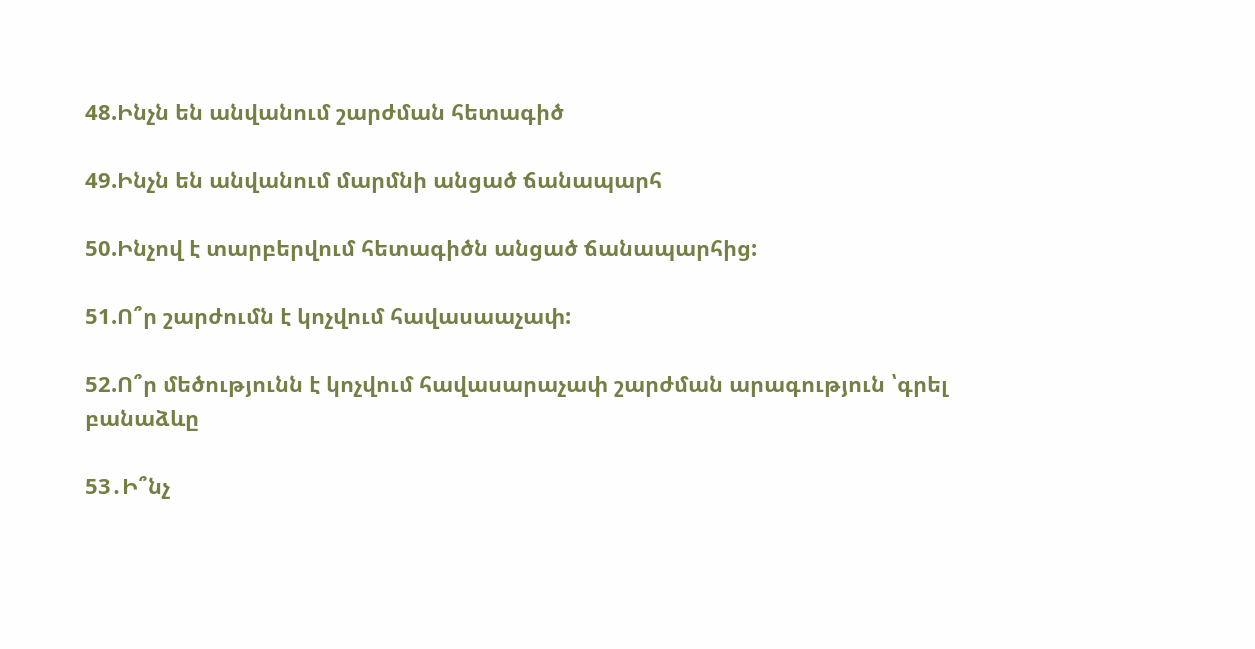48.Ինչն են անվանում շարժման հետագիծ

49.Ինչն են անվանում մարմնի անցած ճանապարհ

50.Ինչով է տարբերվում հետագիծն անցած ճանապարհից:

51.Ո՞ր շարժումն է կոչվում հավասաաչափ:

52.Ո՞ր մեծությունն է կոչվում հավասարաչափ շարժման արագություն ՝գրել բանաձևը

53․Ի՞նչ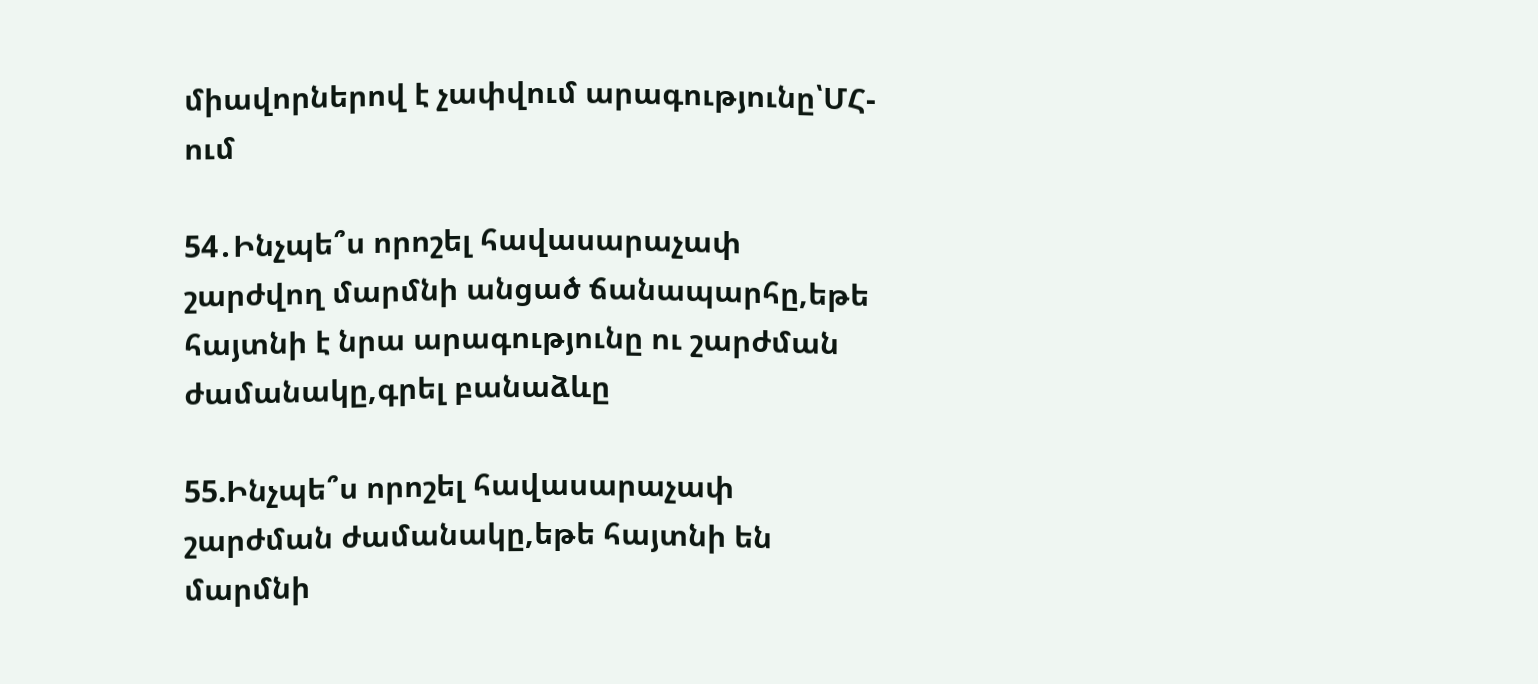միավորներով է չափվում արագությունը՝ՄՀ-ում

54․Ինչպե՞ս որոշել հավասարաչափ շարժվող մարմնի անցած ճանապարհը,եթե հայտնի է նրա արագությունը ու շարժման ժամանակը,գրել բանաձևը

55.Ինչպե՞ս որոշել հավասարաչափ շարժման ժամանակը,եթե հայտնի են մարմնի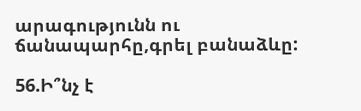արագությունն ու ճանապարհը,գրել բանաձևը:

56.Ի՞նչ է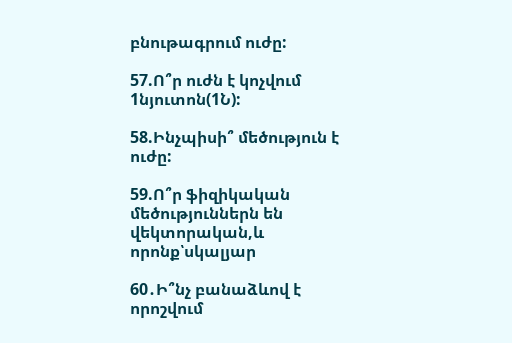բնութագրում ուժը:

57.Ո՞ր ուժն է կոչվում 1նյուտոն(1Ն):

58.Ինչպիսի՞ մեծություն է ուժը:

59.Ո՞ր ֆիզիկական  մեծություններն են վեկտորական,և որոնք՝սկալյար

60․Ի՞նչ բանաձևով է որոշվում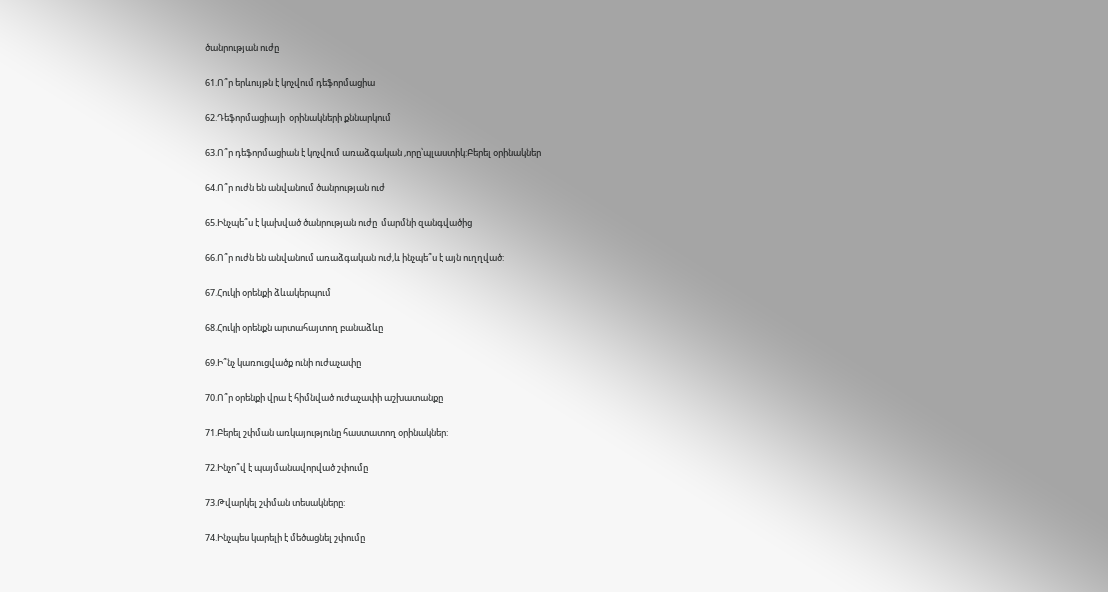ծանրության ուժը

61.Ո՞ր երևույթն է կոչվում դեֆորմացիա

62.Դեֆորմացիայի  օրինակների քննարկում

63.Ո՞ր դեֆորմացիան է կոչվում առաձգական ,որը՝պլաստիկ:Բերել օրինակներ

64.Ո՞ր ուժն են անվանում ծանրության ուժ

65.Ինչպե՞ս է կախված ծանրության ուժը  մարմնի զանգվածից

66.Ո՞ր ուժն են անվանում առաձգական ուժ,և ինչպե՞ս է այն ուղղված:

67.Հուկի օրենքի ձևակերպում

68.Հուկի օրենքն արտահայտող բանաձևը

69.Ի՞նչ կառուցվածք ունի ուժաչափը

70.Ո՞ր օրենքի վրա է հիմնված ուժաչափի աշխատանքը

71.Բերել շփման առկայությունը հաստատող օրինակներ:

72.Ինչո՞վ է պայմանավորված շփումը

73.Թվարկել շփման տեսակները:

74.Ինչպես կարելի է մեծացնել շփումը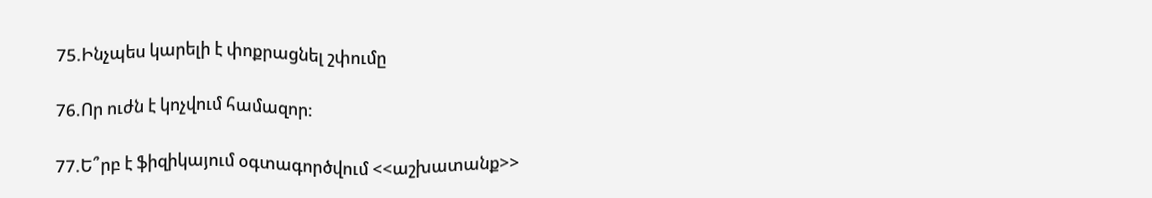75.Ինչպես կարելի է փոքրացնել շփումը

76.Որ ուժն է կոչվում համազոր:

77.Ե՞րբ է ֆիզիկայում օգտագործվում <<աշխատանք>>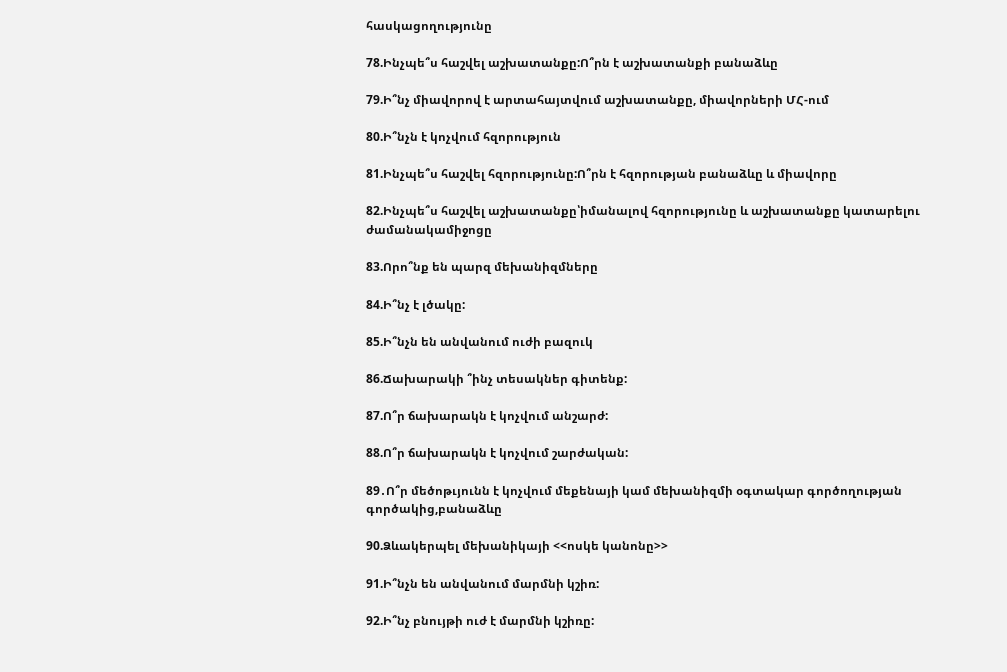հասկացողությունը

78.Ինչպե՞ս հաշվել աշխատանքը:Ո՞րն է աշխատանքի բանաձևը

79.Ի՞նչ միավորով է արտահայտվում աշխատանքը, միավորների ՄՀ-ում

80.Ի՞նչն է կոչվում հզորություն

81.Ինչպե՞ս հաշվել հզորությունը:Ո՞րն է հզորության բանաձևը և միավորը

82.Ինչպե՞ս հաշվել աշխատանքը՝իմանալով հզորությունը և աշխատանքը կատարելու ժամանակամիջոցը

83.Որո՞նք են պարզ մեխանիզմները

84.Ի՞նչ է լծակը:

85.Ի՞նչն են անվանում ուժի բազուկ

86.Ճախարակի ՞ինչ տեսակներ գիտենք:

87.Ո՞ր ճախարակն է կոչվում անշարժ:

88.Ո՞ր ճախարակն է կոչվում շարժական:

89․Ո՞ր մեծոթւյունն է կոչվում մեքենայի կամ մեխանիզմի օգտակար գործողության գործակից,բանաձևը

90.Ձևակերպել մեխանիկայի <<ոսկե կանոնը>>

91.Ի՞նչն են անվանում մարմնի կշիռ:

92.Ի՞նչ բնույթի ուժ է մարմնի կշիռը: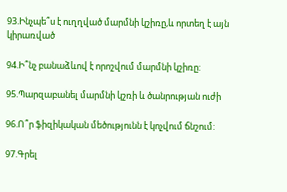93.Ինչպե՞ս է ուղղված մարմնի կշիռը,և որտեղ է այն կիրառված

94.Ի՞նչ բանաձևով է որոշվում մարմնի կշիռը:

95.Պարզաբանել մարմնի կշռի և ծանրության ուժի

96.Ո՞ր ֆիզիկական մեծությունն է կոչվում ճնշում:

97.Գրել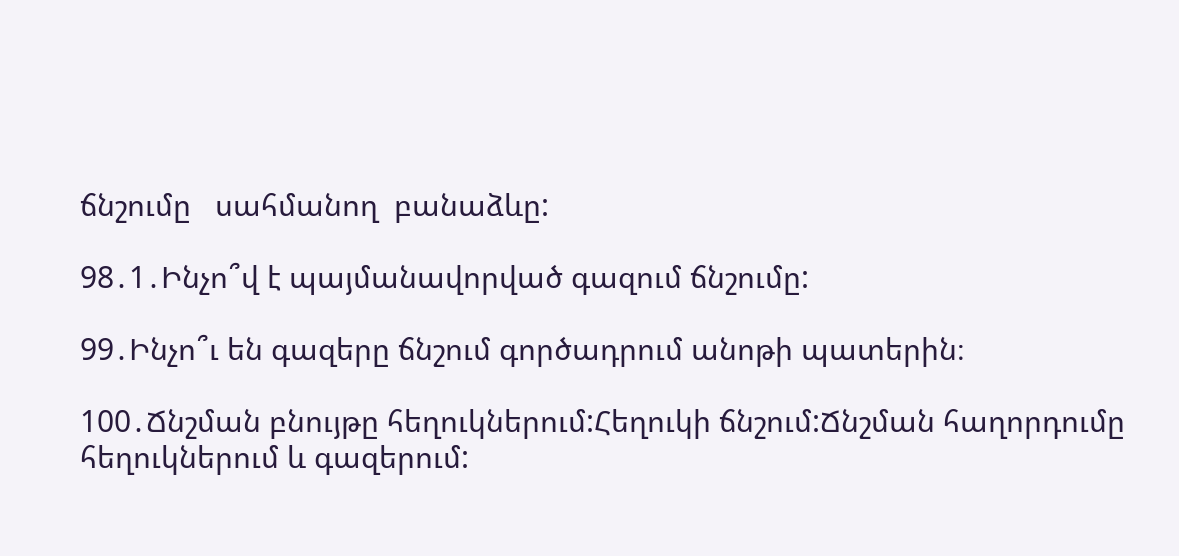ճնշումը   սահմանող  բանաձևը:

98․1․Ինչո՞վ է պայմանավորված գազում ճնշումը:

99․Ինչո՞ւ են գազերը ճնշում գործադրում անոթի պատերին։

100․Ճնշման բնույթը հեղուկներում:Հեղուկի ճնշում:Ճնշման հաղորդումը հեղուկներում և գազերում: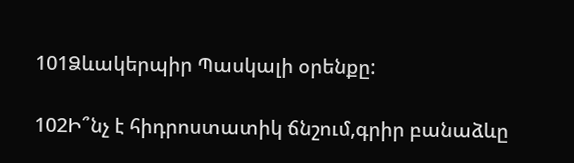101Ձևակերպիր Պասկալի օրենքը:

102Ի՞նչ է հիդրոստատիկ ճնշում,գրիր բանաձևը